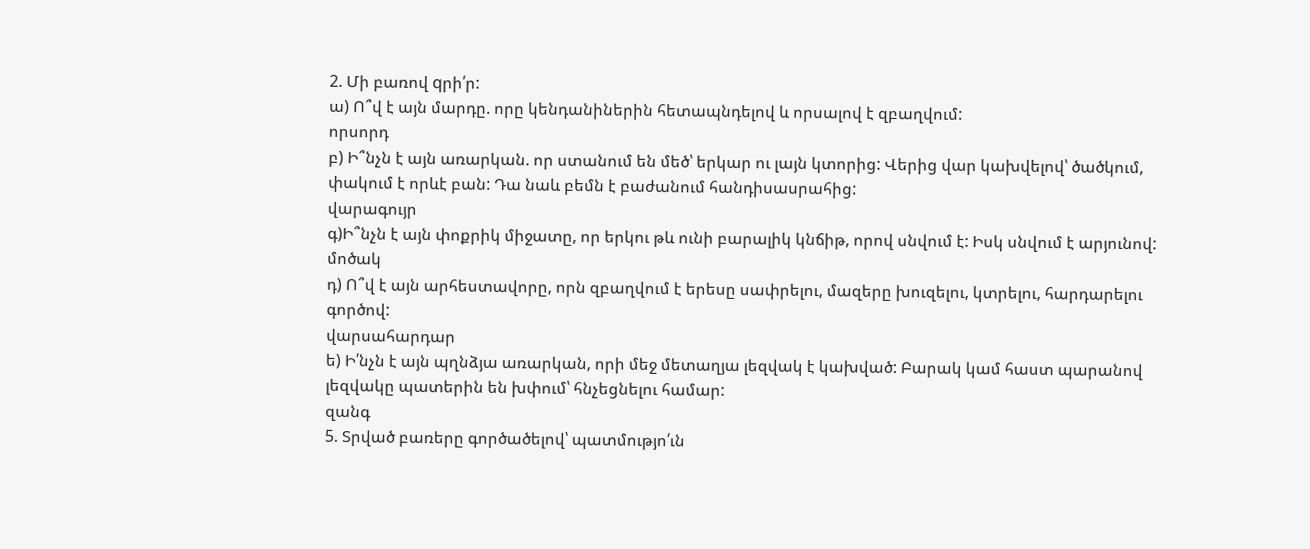2. Մի բառով qրի՛ր:
ա) Ո՞վ է այն մարդը. որը կենդանիներին հետապնդելով և որսալով է զբաղվում:
որսորդ
բ) Ի՞նչն է այն առարկան. որ ստանում են մեծ՝ երկար ու լայն կտորից: Վերից վար կախվելով՝ ծածկում, փակում է որևէ բան: Դա նաև բեմն է բաժանում հանդիսասրահից:
վարագույր
գ)Ի՞նչն է այն փոքրիկ միջատը, որ երկու թև ունի բարալիկ կնճիթ, որով սնվում է: Իսկ սնվում է արյունով:
մոծակ
դ) Ո՞վ է այն արհեստավորը, որն զբաղվում է երեսը սափրելու, մազերը խուզելու, կտրելու, հարդարելու գործով:
վարսահարդար
ե) Ի՛նչն է այն պղնձյա առարկան, որի մեջ մետաղյա լեզվակ է կախված: Բարակ կամ հաստ պարանով լեզվակը պատերին են խփում՝ հնչեցնելու համար:
զանգ
5. Տրված բառերը գործածելով՝ պատմությո՛ւն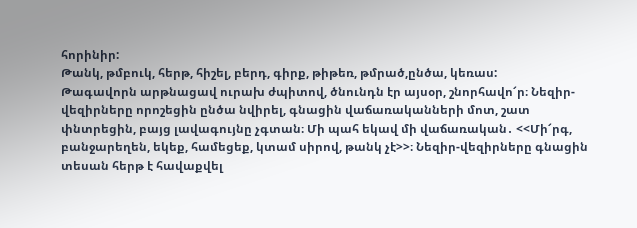հորինիր:
Թանկ, թմբուկ, հերթ, հիշել, բերդ, գիրք, թիթեռ, թմրած,ընծա, կեռաս:
Թագավորն արթնացավ ուրախ ժպիտով, ծնունդն էր այսօր, շնորհավո՜ր։ Նեզիր-վեզիրները որոշեցին ընծա նվիրել, գնացին վաճառականների մոտ, շատ փնտրեցին, բայց լավագույնը չգտան։ Մի պահ եկավ մի վաճառական․ <<Մի՜րգ, բանջարեղեն, եկեք, համեցեք, կտամ սիրով, թանկ չէ>>։ Նեզիր-վեզիրները գնացին տեսան հերթ է հավաքվել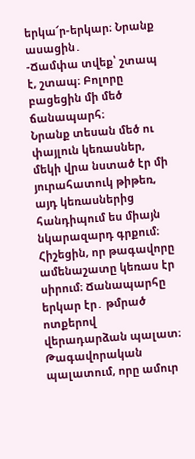երկա՜ր-երկար։ Նրանք ասացին․
-Ճամփա տվեք՝ շտապ է, շտապ։ Բոլորը բացեցին մի մեծ ճանապարհ։
Նրանք տեսան մեծ ու փայլուն կեռասներ, մեկի վրա նստած էր մի յուրահատուկ թիթեռ, այդ կեռասներից հանդիպում ես միայն նկարազարդ գրքում։ Հիշեցին, որ թագավորը ամենաշատը կեռաս էր սիրում։ Ճանապարհը երկար էր․ թմրած ոտքերով վերադարձան պալատ։
Թագավորական պալատում, որը ամուր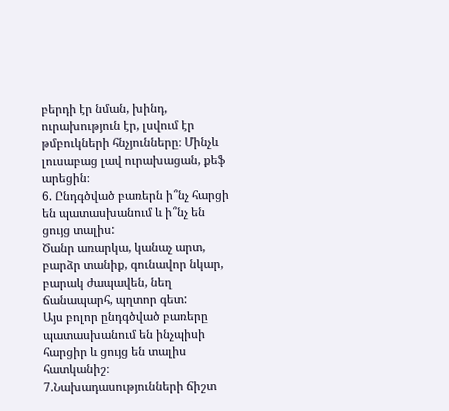բերդի էր նման, խինդ, ուրախություն էր, լսվում էր թմբուկների հնչյունները։ Մինչև լուսաբաց լավ ուրախացան, քեֆ արեցին։
6. Ընդգծված բառերն ի՞նչ հարցի են պատասխանում և ի՞նչ են ցույց տալիս:
Ծանր առարկա, կանաչ արտ, բարձր տանիք, գունավոր նկար, բարակ ժապավեն, նեղ ճանապարհ, պղտոր գետ:
Այս բոլոր ընդգծված բառերը պատասխանում են ինչպիսի հարցիր և ցույց են տալիս հատկանիշ։
7.Նախադասությունների ճիշտ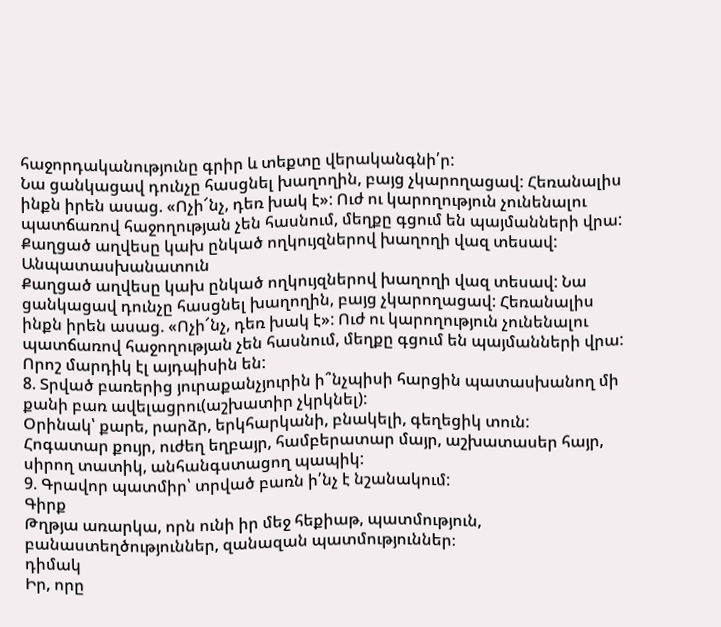հաջորդականությունը գրիր և տեքտը վերականգնի՛ր:
Նա ցանկացավ դունչը հասցնել խաղողին, բայց չկարողացավ: Հեռանալիս ինքն իրեն ասաց. «Ոչի՜նչ, դեռ խակ է»: Ուժ ու կարողություն չունենալու պատճառով հաջողության չեն հասնում, մեղքը գցում են պայմանների վրա: Քաղցած աղվեսը կախ ընկած ողկույզներով խաղողի վազ տեսավ:
Անպատասխանատուն
Քաղցած աղվեսը կախ ընկած ողկույզներով խաղողի վազ տեսավ: Նա ցանկացավ դունչը հասցնել խաղողին, բայց չկարողացավ: Հեռանալիս ինքն իրեն ասաց. «Ոչի՜նչ, դեռ խակ է»: Ուժ ու կարողություն չունենալու պատճառով հաջողության չեն հասնում, մեղքը գցում են պայմանների վրա: Որոշ մարդիկ էլ այդպիսին են:
8. Տրված բառերից յուրաքանչյուրին ի՞նչպիսի հարցին պատասխանող մի քանի բառ ավելացրու(աշխատիր չկրկնել):
Օրինակ՝ քարե, րարձր, երկհարկանի, բնակելի, գեղեցիկ տուն:
Հոգատար քույր, ուժեղ եղբայր, համբերատար մայր, աշխատասեր հայր, սիրող տատիկ, անհանգստացող պապիկ:
9. Գրավոր պատմիր՝ տրված բառն ի՛նչ է նշանակում:
Գիրք
Թղթյա առարկա, որն ունի իր մեջ հեքիաթ, պատմություն, բանաստեղծություններ, զանազան պատմություններ։
դիմակ
Իր, որը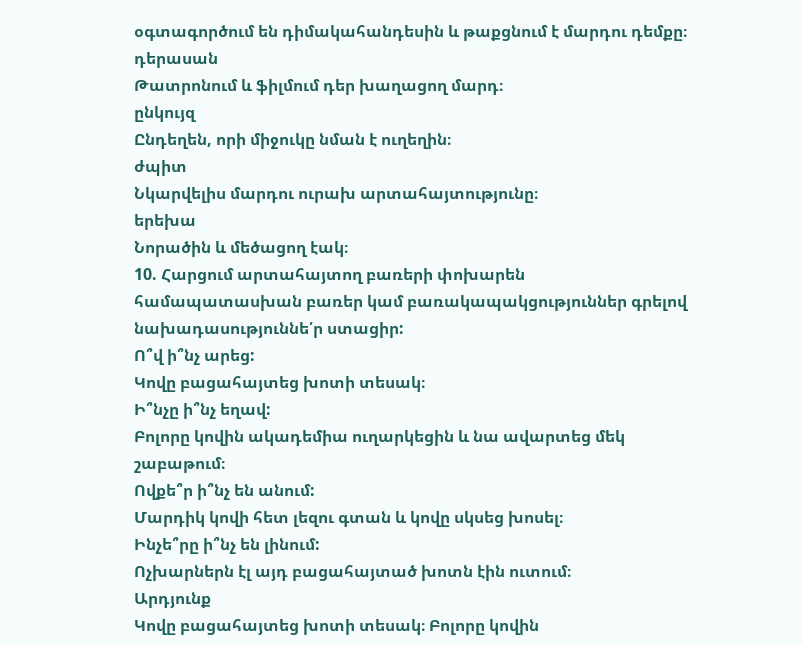օգտագործում են դիմակահանդեսին և թաքցնում է մարդու դեմքը։
դերասան
Թատրոնում և ֆիլմում դեր խաղացող մարդ։
ընկույզ
Ընդեղեն, որի միջուկը նման է ուղեղին։
ժպիտ
Նկարվելիս մարդու ուրախ արտահայտությունը։
երեխա
Նորածին և մեծացող էակ։
10. Հարցում արտահայտող բառերի փոխարեն համապատասխան բառեր կամ բառակապակցություններ գրելով նախադասություննե՛ր ստացիր:
Ո՞վ ի՞նչ արեց:
Կովը բացահայտեց խոտի տեսակ։
Ի՞նչը ի՞նչ եղավ:
Բոլորը կովին ակադեմիա ուղարկեցին և նա ավարտեց մեկ շաբաթում։
Ովքե՞ր ի՞նչ են անում:
Մարդիկ կովի հետ լեզու գտան և կովը սկսեց խոսել։
Ինչե՞րը ի՞նչ են լինում:
Ոչխարներն էլ այդ բացահայտած խոտն էին ուտում։
Արդյունք
Կովը բացահայտեց խոտի տեսակ։ Բոլորը կովին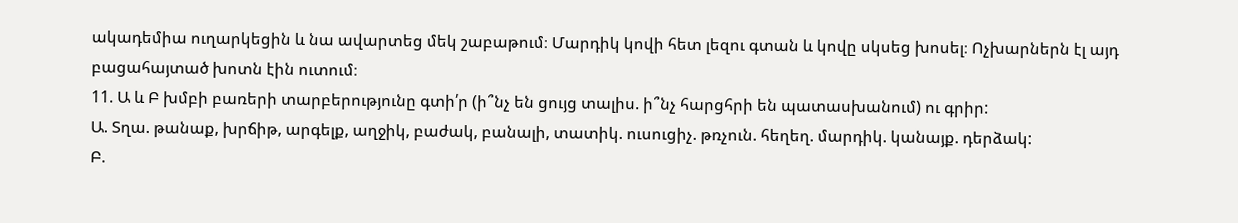ակադեմիա ուղարկեցին և նա ավարտեց մեկ շաբաթում։ Մարդիկ կովի հետ լեզու գտան և կովը սկսեց խոսել։ Ոչխարներն էլ այդ բացահայտած խոտն էին ուտում։
11. Ա և Բ խմբի բառերի տարբերությունը գտի՛ր (ի՞նչ են ցույց տալիս. ի՞նչ հարցհրի են պատասխանում) ու գրիր:
Ա. Տղա. թանաք, խրճիթ, արգելք, աղջիկ, բաժակ, բանալի, տատիկ. ուսուցիչ. թռչուն. հեղեղ. մարդիկ. կանայք. դերձակ:
Բ.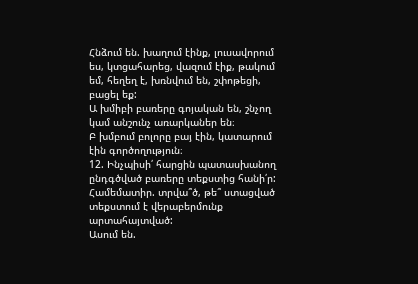Հնձում են. խաղում էինք, լուսավորում ես, կտցահարեց, վազում էիք, թակում եմ, հեղեղ է, խռնվում են, շփոթեցի, բացել եք:
Ա խմիբի բառերը գոյական են, շնչող կամ անշունչ առարկաներ են։
Բ խմբում բոլորը բայ էին, կատարում էին գործողություն։
12. Ինչպիսի՛ հարցին պատասխանող ընդգծված բառերը տեքստից հանի՛ր: Համեմատիր. տրվա՞ծ, թե՞ ստացված տեքստում է վերաբերմունք արտահայտված:
Ասում են.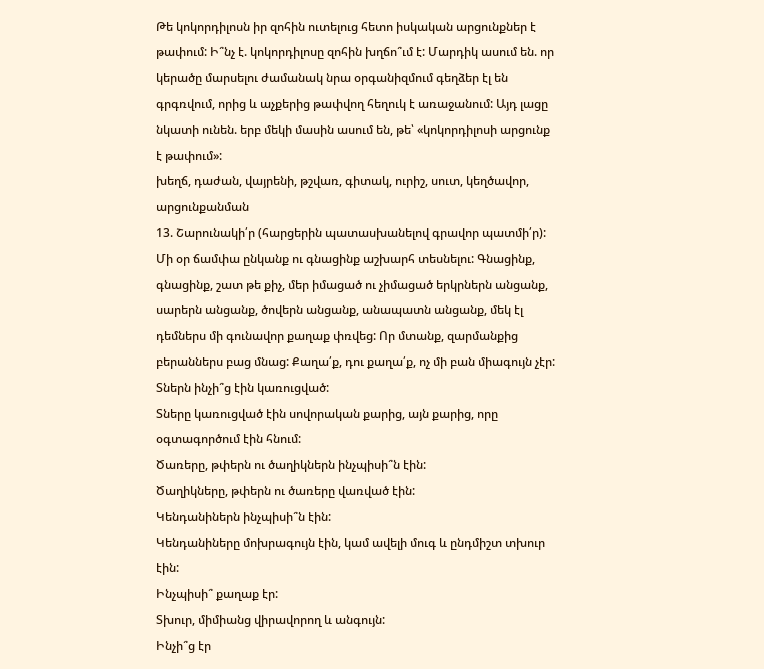Թե կոկորդիլոսն իր զոհին ուտելուց հետո իսկական արցունքներ է թափում: Ի՞նչ է. կոկորդիլոսը զոհին խղճո՞ւմ է: Մարդիկ ասում են. որ կերածը մարսելու ժամանակ նրա օրգանիզմում գեղձեր էլ են գրգռվում, որից և աչքերից թափվող հեղուկ է առաջանում: Այդ լացը նկատի ունեն. երբ մեկի մասին ասում են, թե՝ «կոկորդիլոսի արցունք է թափում»:
խեղճ, դաժան, վայրենի, թշվառ, գիտակ, ուրիշ, սուտ, կեղծավոր, արցունքանման
13. Շարունակի՛ր (հարցերին պատասխանելով գրավոր պատմի՛ր):
Մի օր ճամփա ընկանք ու գնացինք աշխարհ տեսնելու: Գնացինք, գնացինք, շատ թե քիչ, մեր իմացած ու չիմացած երկրներն անցանք, սարերն անցանք, ծովերն անցանք, անապատն անցանք, մեկ էլ դեմներս մի գունավոր քաղաք փռվեց: Որ մտանք, զարմանքից բերաններս բաց մնաց: Քաղա՛ք, դու քաղա՛ք, ոչ մի բան միագույն չէր:
Տներն ինչի՞ց էին կառուցված:
Տները կառուցված էին սովորական քարից, այն քարից, որը օգտագործում էին հնում:
Ծառերը, թփերն ու ծաղիկներն ինչպիսի՞ն էին:
Ծաղիկները, թփերն ու ծառերը վառված էին:
Կենդանիներն ինչպիսի՞ն էին:
Կենդանիները մոխրագույն էին, կամ ավելի մուգ և ընդմիշտ տխուր էին:
Ինչպիսի՞ քաղաք էր:
Տխուր, միմիանց վիրավորող և անգույն:
Ինչի՞ց էր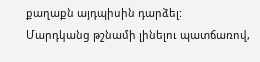քաղաքն այդպիսին դարձել:
Մարդկանց թշնամի լինելու պատճառով,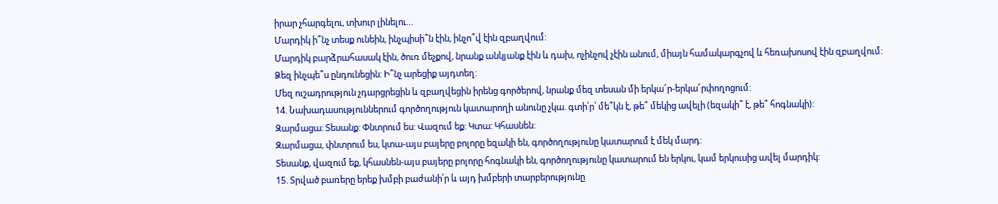իրար չհարգելու, տխուր լինելու…
Մարդիկ ի՞նչ տեսք ունեին, ինչպիսի՞ն էին, ինչո՞վ էին զբաղվում:
Մարդիկ բարձրահասակ էին, ծուռ մեչքով, նրանք անկյանք էին և դախ, ոչինչով չէին անում, միայն համակարգչով և հեռախոսով էին զբաղվում:
Ձեզ ինչպե՞ս ընդունեցին: Ի՞նչ արեցիք այդտեղ:
Մեզ ուշադրություն չդարցրեցին և զբաղվեցին իրենց գործերով, նրանք մեզ տեսան մի երկա՜ր-երկա՜րփողոցում:
14. Նախադասություններում գործողություն կատարողի անունը չկա. գտի՛ր՝ մե՞կն է, թե՞ մեկից ավելի (եզակի՞ է, թե՞ հոգնակի):
Զարմացա: Տեսանք: Փնտրում ես: Վազում եք: Կտա: Կհասնեն:
Զարմացա, փնտրում ես, կտա-այս բայերը բոլորը եզակի են, գործողությունը կատարում է մեկ մարդ:
Տեսանք, վազում եք, կհասնեն-այս բայերը բոլորը հոգնակի են, գործողությունը կատարում են երկու, կամ երկուսից ավել մարդիկ:
15. Տրված բառերը երեք խմբի բաժանի՛ր և այդ խմբերի տարբերությունը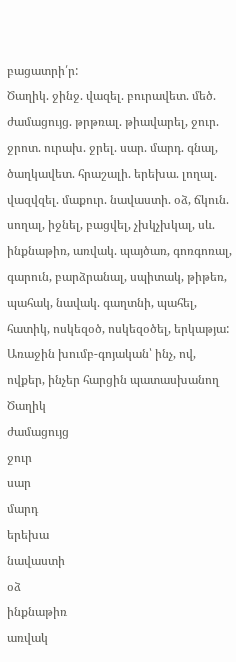բացատրի՛ր:
Ծաղիկ. ջինջ. վազել. բուրավետ. մեծ. ժամացույց. թրթռալ. թիավարել, ջուր. ջրոտ. ուրախ. ջրել. սար. մարդ. գնալ, ծաղկավետ. հրաշալի. երեխա. լողալ. վազվզել. մաքուր. նավաստի. օձ, ճկուն. սողալ, իջնել, բացվել, չխկչխկալ, սև. ինքնաթիռ, առվակ. պայծառ, գոռգոռալ, գարուն, բարձրանալ, սպիտակ, թիթեռ, պահակ, նավակ. գաղտնի, պահել, հատիկ, ոսկեզօծ, ոսկեզօծել, երկաթյա:
Առաջին խումբ-գոյական՝ ինչ, ով, ովքեր, ինչեր հարցին պատասխանող
Ծաղիկ
ժամացույց
ջուր
սար
մարդ
երեխա
նավաստի
օձ
ինքնաթիռ
առվակ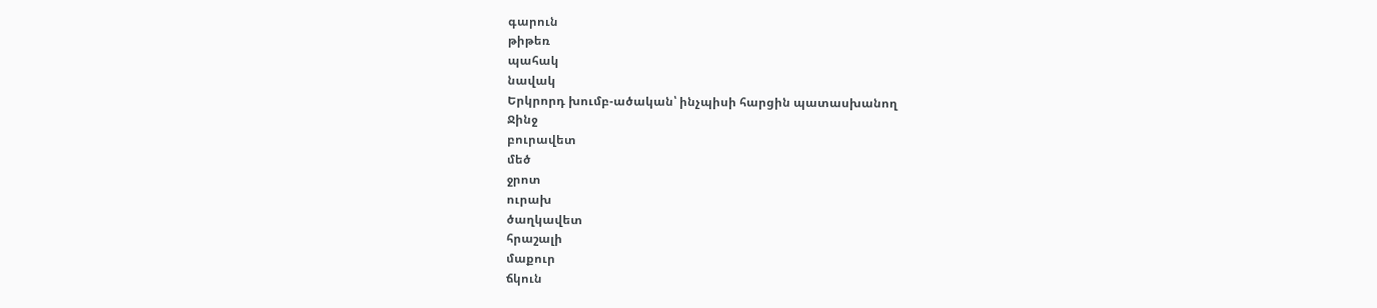գարուն
թիթեռ
պահակ
նավակ
Երկրորդ խումբ-ածական՝ ինչպիսի հարցին պատասխանող
Ջինջ
բուրավետ
մեծ
ջրոտ
ուրախ
ծաղկավետ
հրաշալի
մաքուր
ճկուն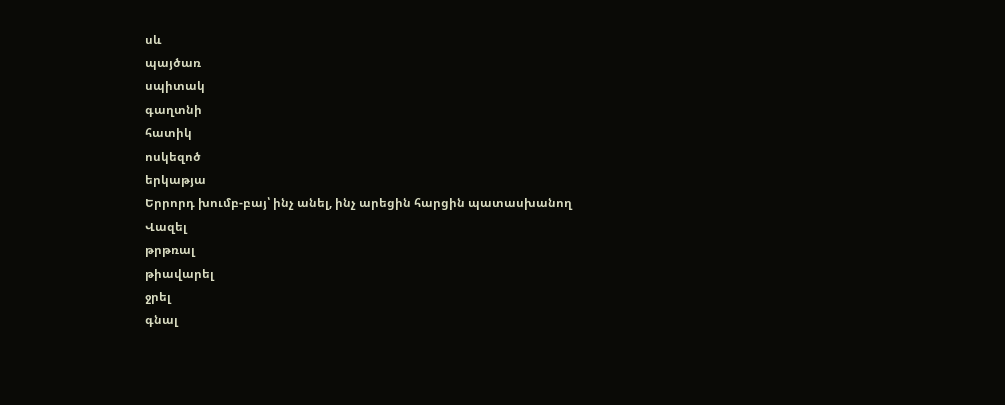սև
պայծառ
սպիտակ
գաղտնի
հատիկ
ոսկեզոծ
երկաթյա
Երրորդ խումբ-բայ՝ ինչ անել, ինչ արեցին հարցին պատասխանող
Վազել
թրթռալ
թիավարել
ջրել
գնալ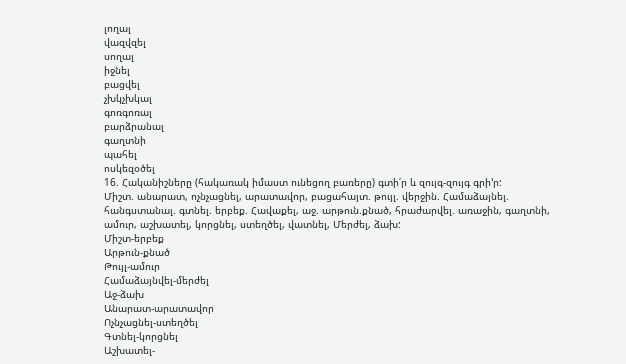լողալ
վազվզել
սողալ
իջնել
բացվել
չխկչխկալ
գոռգոռալ
բարձրանալ
գաղտնի
պահել
ոսկեզօծել
16. Հականիշները (հակառակ իմաստ ունեցող բառերը) գտի՛ր և զույգ-զույգ գրի’ր:
Միշտ. անարատ, ոչնչացնել, արատավոր, բացահայտ. թույլ. վերջին. Համաձայնել. հանգստանալ. գտնել. երբեք. Հավաքել, աջ. արթուն.քնած, հրաժարվել. առաջին, գաղտնի, ամուր, աշխատել, կորցնել, ստեղծել, վատնել, Մերժել, ձախ:
Միշտ-երբեք
Արթուն-քնած
Թույլ-ամուր
Համաձայնվել-մերժել
Աջ-ձախ
Անարատ-արատավոր
Ոչնչացնել-ստեղծել
Գտնել-կորցնել
Աշխատել-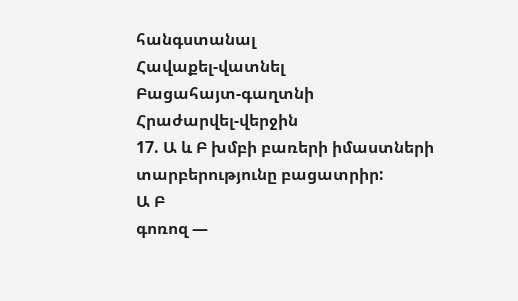հանգստանալ
Հավաքել-վատնել
Բացահայտ-գաղտնի
Հրաժարվել-վերջին
17. Ա և Բ խմբի բառերի իմաստների տարբերությունը բացատրիր:
Ա Բ
գոռոզ —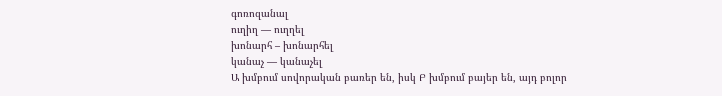գոռոզանալ
ուղիղ — ուղղել
խոնարհ – խոնարհել
կանաչ — կանաչել
Ա խմբում սովորական բառեր են, իսկ Բ խմբում բայեր են, այդ բոլոր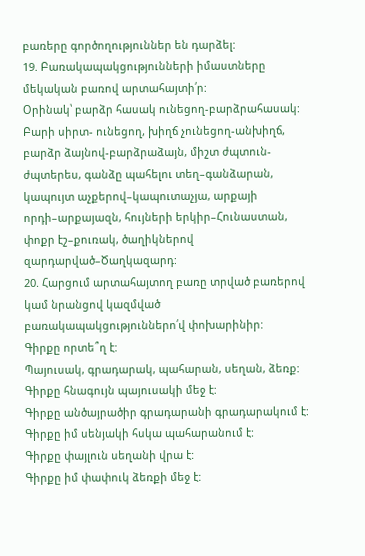բառերը գործողություններ են դարձել:
19. Բառակապակցությունների իմաստները մեկական բառով արտահայտի՛ր:
Օրինակ՝ բարձր հասակ ունեցող-բարձրահասակ:
Բարի սիրտ- ունեցող, խիղճ չունեցող-անխիղճ, բարձր ձայնով-բարձրաձայն, միշտ ժպտուն-ժպտերես, գանձը պահելու տեղ–գանձարան, կապույտ աչքերով–կապուտաչյա, արքայի որդի–արքայազն, հույների երկիր–Հունաստան, փոքր էշ–քուռակ, ծաղիկներով զարդարված–Ծաղկազարդ:
20. Հարցում արտահայտող բառը տրված բառերով կամ նրանցով կազմված բառակապակցություններո՛վ փոխարինիր:
Գիրքը որտե՞ղ է:
Պայուսակ, գրադարակ, պահարան, սեղան, ձեռք:
Գիրքը հնագույն պայուսակի մեջ է:
Գիրքը անծայրածիր գրադարանի գրադարակում է:
Գիրքը իմ սենյակի հսկա պահարանում է:
Գիրքը փայլուն սեղանի վրա է:
Գիրքը իմ փափուկ ձեռքի մեջ է: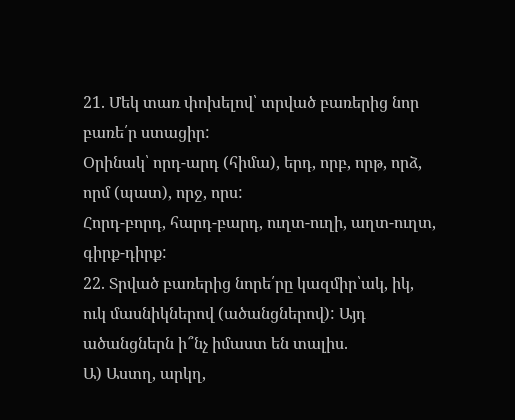21. Մեկ տառ փոխելով՝ տրված բառերից նոր բառե՛ր ստացիր:
Օրինակ՝ որդ-արդ (հիմա), երդ, որբ, որթ, որձ, որմ (պատ), որջ, որս:
Հորդ-բորդ, հարդ-բարդ, ուղտ-ուղի, աղտ-ուղտ, գիրք-դիրք:
22. Տրված բառերից նորե՛րը կազմիր՝ակ, իկ, ուկ մասնիկներով (ածանցներով): Այդ ածանցներն ի՞նչ իմաստ են տալիս.
Ա) Աստղ, արկղ,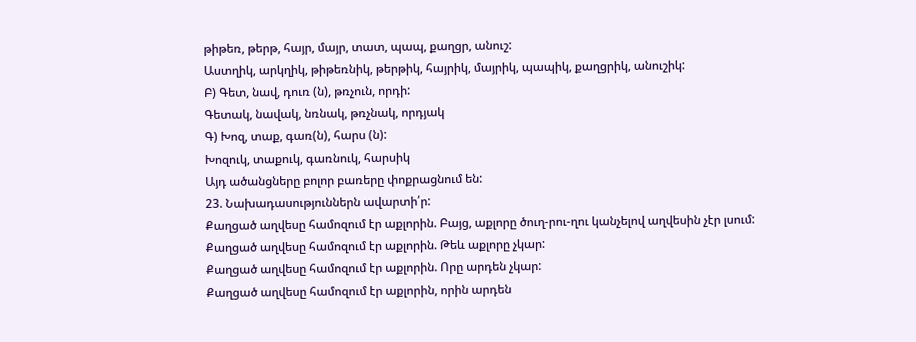թիթեռ, թերթ, հայր, մայր, տատ, պապ, քաղցր, անուշ:
Աստղիկ, արկղիկ, թիթեռնիկ, թերթիկ, հայրիկ, մայրիկ, պապիկ, քաղցրիկ, անուշիկ:
Բ) Գետ, նավ, դուռ (ն), թռչուն, որդի:
Գետակ, նավակ, նռնակ, թռչնակ, որդյակ
Գ) Խոզ, տաք, գառ(ն), հարս (ն):
Խոզուկ, տաքուկ, գառնուկ, հարսիկ
Այդ ածանցները բոլոր բառերը փոքրացնում են:
23. Նախադասություններն ավարտի՛ր:
Քաղցած աղվեսը համոզում էր աքլորին. Բայց, աքլորը ծուղ-րու-ղու կանչելով աղվեսին չէր լսում:
Քաղցած աղվեսը համոզում էր աքլորին. Թեև աքլորը չկար:
Քաղցած աղվեսը համոզում էր աքլորին. Որը արդեն չկար:
Քաղցած աղվեսը համոզում էր աքլորին, որին արդեն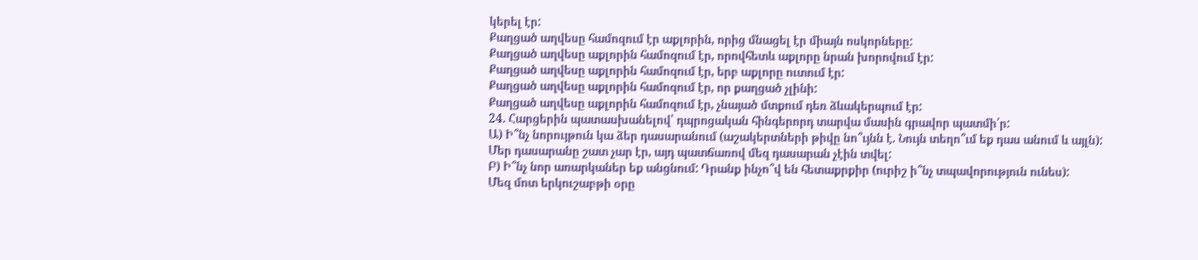կերել էր:
Քաղցած աղվեսը համոզում էր աքլորին, որից մնացել էր միայն ոսկորները:
Քաղցած աղվեսը աքլորին համոզում էր, որովհետև աքլորը նրան խորովում էր:
Քաղցած աղվեսը աքլորին համոզում էր, երբ աքլորը ուտում էր:
Քաղցած աղվեսը աքլորին համոզում էր, որ քաղցած չլինի:
Քաղցած աղվեսը աքլորին համոզում էր, չնայած մտքում դեռ ձևակերպում էր:
24. Հարցերին պատասխանելով՝ դպրոցական հինգերորդ տարվա մասին գրավոր պատմի՛ր:
Ա) Ի՞նչ նորույթուն կա ձեր դասարանում (աշակերտների թիվը նո՞ւյնն է. Նույն տեղո՞ւմ եք դաս անում և այլն):
Մեր դասարանը շատ չար էր, այդ պատճառով մեզ դասարան չէին տվել:
Բ) Ի՞նչ նոր առարկաներ եք անցնում: Դրանք ինչո՞վ են հետաքրքիր (ուրիշ ի՞նչ տպավորություն ունես):
Մեզ մոտ երկուշաբթի օրը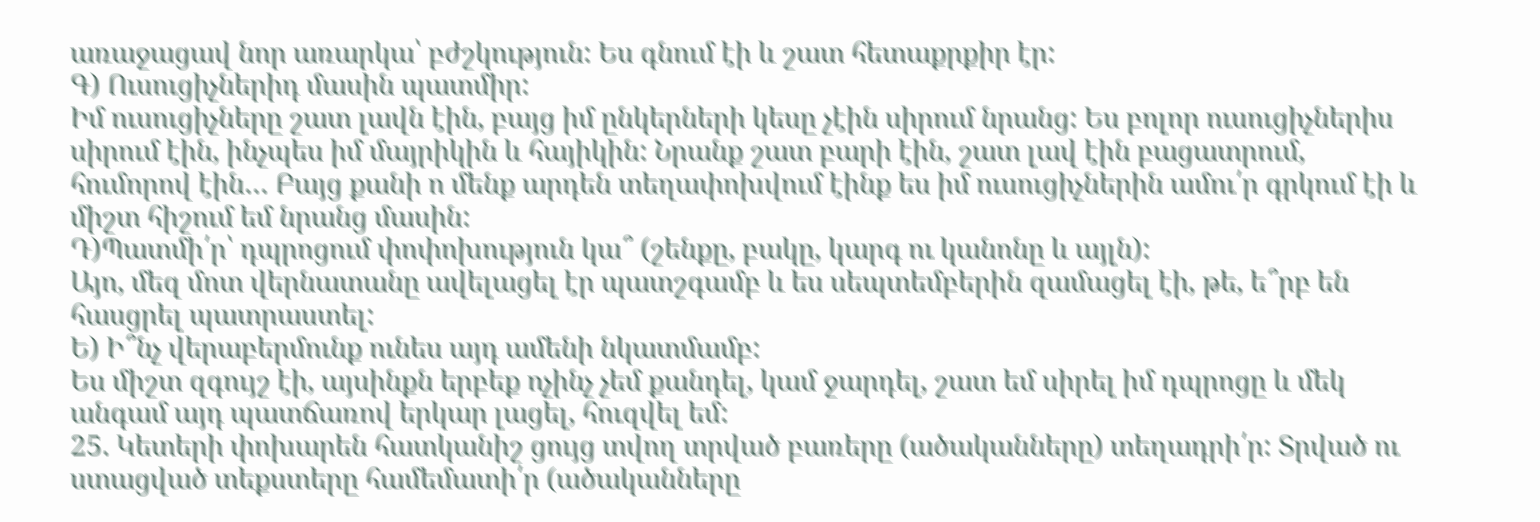առաջացավ նոր առարկա՝ բժշկություն: Ես գնում էի և շատ հետաքրքիր էր:
Գ) Ուսուցիչներիդ մասին պատմիր:
Իմ ուսուցիչները շատ լավն էին, բայց իմ ընկերների կեսը չէին սիրում նրանց: Ես բոլոր ուսուցիչներիս սիրում էին, ինչպես իմ մայրիկին և հայիկին: Նրանք շատ բարի էին, շատ լավ էին բացատրում, հումորով էին… Բայց քանի ո մենք արդեն տեղափոխվում էինք ես իմ ուսուցիչներին ամու՛ր գրկում էի և միշտ հիշում եմ նրանց մասին:
Դ)Պատմի՛ր՝ դպրոցում փոփոխություն կա՞ (շենքը, բակը, կարգ ու կանոնը և այլն):
Այո, մեզ մոտ վերնատանը ավելացել էր պատշգամբ և ես սեպտեմբերին զամացել էի, թե, ե՞րբ են հասցրել պատրաստել:
Ե) Ի՞նչ վերաբերմունք ունես այդ ամենի նկատմամբ:
Ես միշտ զգույշ էի, այսինքն երբեք ոչինչ չեմ քանդել, կամ ջարդել, շատ եմ սիրել իմ դպրոցը և մեկ անգամ այդ պատճառով երկար լացել, հուզվել եմ:
25. Կետերի փոխարեն հատկանիշ ցույց տվող տրված բառերը (ածականները) տեղադրի՛ր: Տրված ու ստացված տեքստերը համեմատի՛ր (ածականները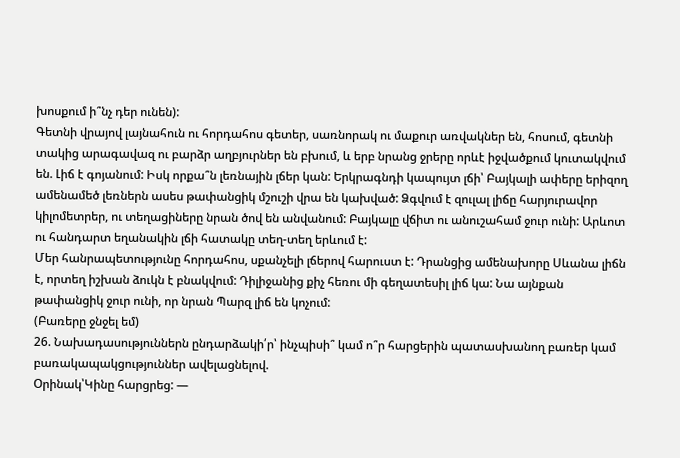խոսքում ի՞նչ դեր ունեն):
Գետնի վրայով լայնահուն ու հորդահոս գետեր, սառնորակ ու մաքուր առվակներ են, հոսում, գետնի տակից արագավազ ու բարձր աղբյուրներ են բխում, և երբ նրանց ջրերը որևէ իջվածքում կուտակվում են. Լիճ է գոյանում: Իսկ որքա՞ն լեռնային լճեր կան: Երկրագնդի կապույտ լճի՝ Բայկալի ափերը երիզող ամենամեծ լեռներն ասես թափանցիկ մշուշի վրա են կախված: Ձգվում է զուլալ լիճը հարյուրավոր կիլոմետրեր, ու տեղացիները նրան ծով են անվանում: Բայկալը վճիտ ու անուշահամ ջուր ունի: Արևոտ ու հանդարտ եղանակին լճի հատակը տեղ-տեղ երևում է:
Մեր հանրապետությունը հորդահոս, սքանչելի լճերով հարուստ է: Դրանցից ամենախորը Սևանա լիճն է, որտեղ իշխան ձուկն է բնակվում: Դիլիջանից քիչ հեռու մի գեղատեսիլ լիճ կա: Նա այնքան թափանցիկ ջուր ունի, որ նրան Պարզ լիճ են կոչում:
(Բառերը ջնջել եմ)
26. Նախադասություններն ընդարձակի՛ր՝ ինչպիսի՞ կամ ո՞ր հարցերին պատասխանող բառեր կամ բառակապակցություններ ավելացնելով.
Օրինակ՝Կինը հարցրեց: —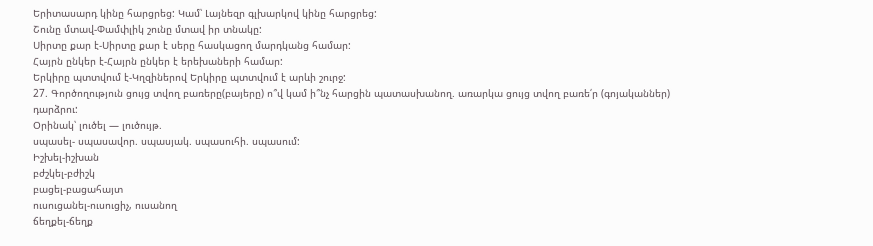Երիտասարդ կինը հարցրեց: Կամ՝ Լայնեզր գլխարկով կինը հարցրեց:
Շունը մտավ-Փամփլիկ շունը մտավ իր տնակը:
Սիրտը քար է-Սիրտը քար է սերը հասկացող մարդկանց համար:
Հայրն ընկեր է-Հայրն ընկեր է երեխաների համար:
Երկիրը պտտվում է-Կղզիներով Երկիրը պտտվում է արևի շուրջ:
27. Գործողություն ցույց տվող բառերը(բայերը) ո՞վ կամ ի՞նչ հարցին պատասխանող. առարկա ցույց տվող բառե՛ր (գոյականներ) դարձրու:
Օրինակ՝ լուծել — լուծույթ.
սպասել- սպասավոր. սպասյակ. սպասուհի. սպասում:
Իշխել-իշխան
բժշկել-բժիշկ
բացել-բացահայտ
ուսուցանել-ուսուցիչ, ուսանող
ճեղքել-ճեղք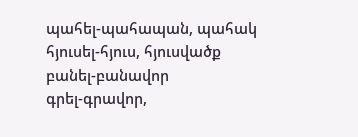պահել-պահապան, պահակ
հյուսել-հյուս, հյուսվածք
բանել-բանավոր
գրել-գրավոր,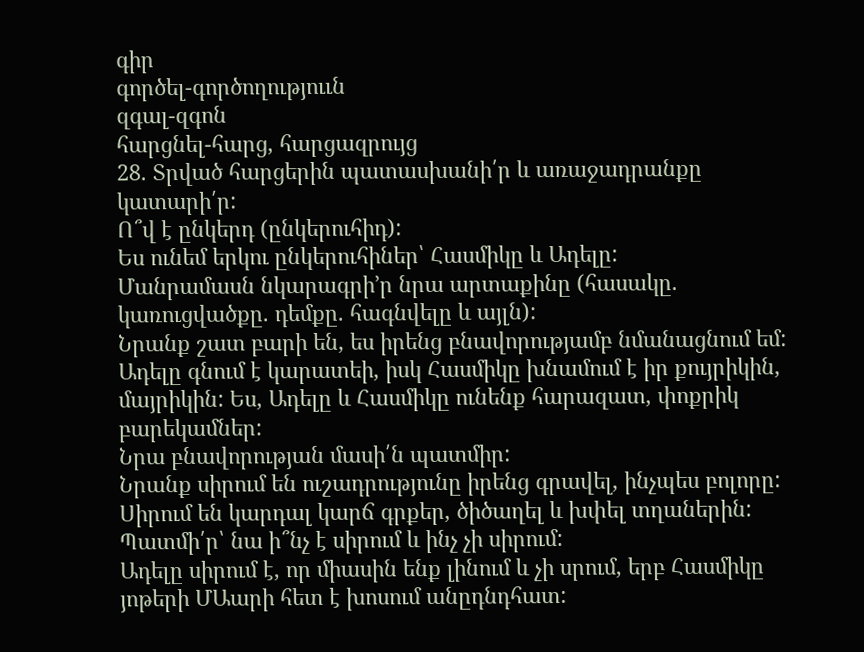գիր
գործել-գործողություւն
զգալ-զգոն
հարցնել-հարց, հարցազրույց
28. Տրված հարցերին պատասխանի՛ր և առաջադրանքը կատարի՛ր:
Ո՞վ է ընկերդ (ընկերուհիդ):
Ես ունեմ երկու ընկերուհիներ՝ Հասմիկը և Ադելը:
Մանրամասն նկարագրի’ր նրա արտաքինը (հասակը. կառուցվածքը. դեմքը. հագնվելը և այլն):
Նրանք շատ բարի են, ես իրենց բնավորությամբ նմանացնում եմ: Ադելը գնում է կարատեի, իսկ Հասմիկը խնամում է իր քույրիկին, մայրիկին: Ես, Ադելը և Հասմիկը ունենք հարազատ, փոքրիկ բարեկամներ:
Նրա բնավորության մասի՛ն պատմիր:
Նրանք սիրում են ուշադրությունը իրենց գրավել, ինչպես բոլորը: Սիրում են կարդալ կարճ գրքեր, ծիծաղել և խփել տղաներին:
Պատմի՛ր՝ նա ի՞նչ է սիրում և ինչ չի սիրում:
Ադելը սիրում է, որ միասին ենք լինում և չի սրում, երբ Հասմիկը յոթերի ՄԱարի հետ է խոսում անըդնդհատ: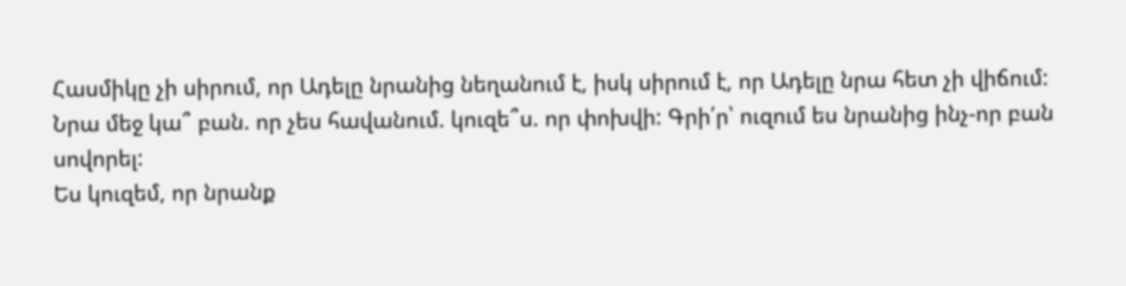Հասմիկը չի սիրում, որ Ադելը նրանից նեղանում է, իսկ սիրում է, որ Ադելը նրա հետ չի վիճում:
Նրա մեջ կա՞ բան. որ չես հավանում. կուզե՞ս. որ փոխվի: Գրի՛ր՝ ուզում ես նրանից ինչ-որ բան սովորել:
Ես կուզեմ, որ նրանք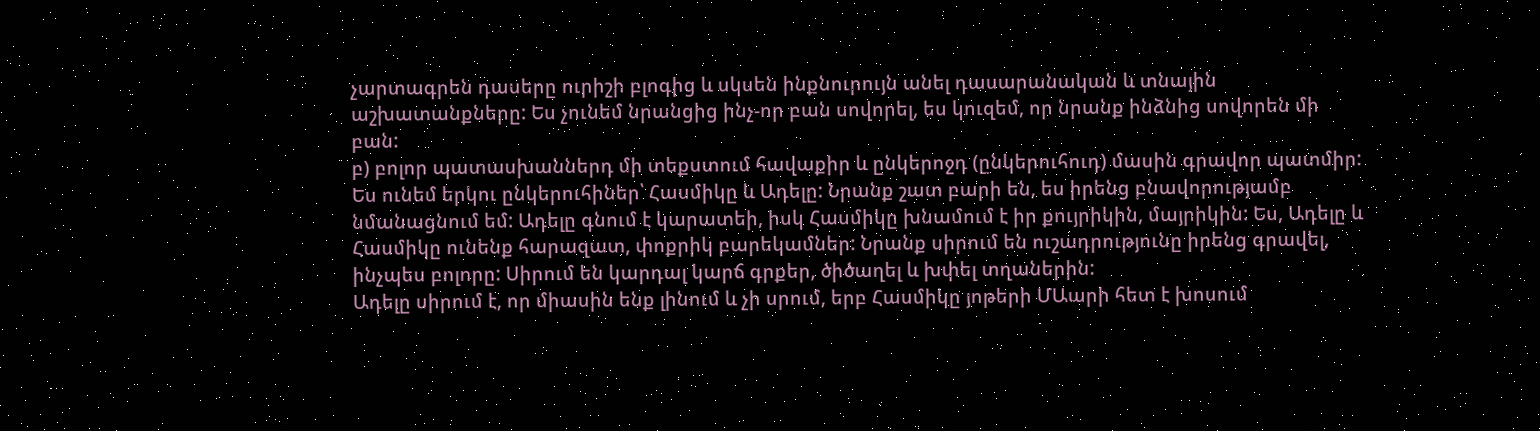չարտագրեն դասերը ուրիշի բլոգից և սկսեն ինքնուրույն անել դասարանական և տնային աշխատանքները: Ես չունեմ նրանցից ինչ-որ բան սովորել, ես կուզեմ, որ նրանք ինձնից սովորեն մի բան:
բ) բոլոր պատասխաններդ մի տեքստում հավաքիր և ընկերոջդ (ընկերուհուդ) մասին գրավոր պատմիր:
Ես ունեմ երկու ընկերուհիներ՝ Հասմիկը և Ադելը: Նրանք շատ բարի են, ես իրենց բնավորությամբ նմանացնում եմ: Ադելը գնում է կարատեի, իսկ Հասմիկը խնամում է իր քույրիկին, մայրիկին: Ես, Ադելը և Հասմիկը ունենք հարազատ, փոքրիկ բարեկամներ: Նրանք սիրում են ուշադրությունը իրենց գրավել, ինչպես բոլորը: Սիրում են կարդալ կարճ գրքեր, ծիծաղել և խփել տղաներին:
Ադելը սիրում է, որ միասին ենք լինում և չի սրում, երբ Հասմիկը յոթերի ՄԱարի հետ է խոսում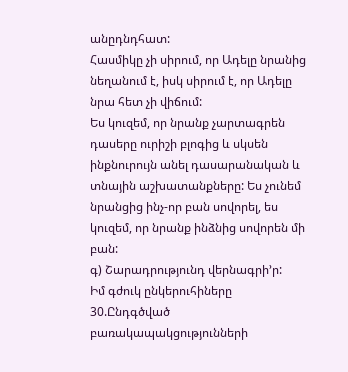անըդնդհատ:
Հասմիկը չի սիրում, որ Ադելը նրանից նեղանում է, իսկ սիրում է, որ Ադելը նրա հետ չի վիճում:
Ես կուզեմ, որ նրանք չարտագրեն դասերը ուրիշի բլոգից և սկսեն ինքնուրույն անել դասարանական և տնային աշխատանքները: Ես չունեմ նրանցից ինչ-որ բան սովորել, ես կուզեմ, որ նրանք ինձնից սովորեն մի բան:
գ) Շարադրությունդ վերնագրի’ր:
Իմ գժուկ ընկերուհիները
30.Ընդգծված բառակապակցությունների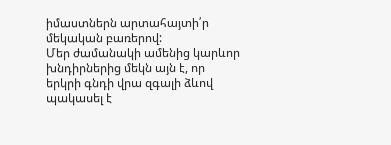իմաստներն արտահայտի՛ր մեկական բառերով:
Մեր ժամանակի ամենից կարևոր խնդիրներից մեկն այն է, որ երկրի գնդի վրա զգալի ձևով պակասել է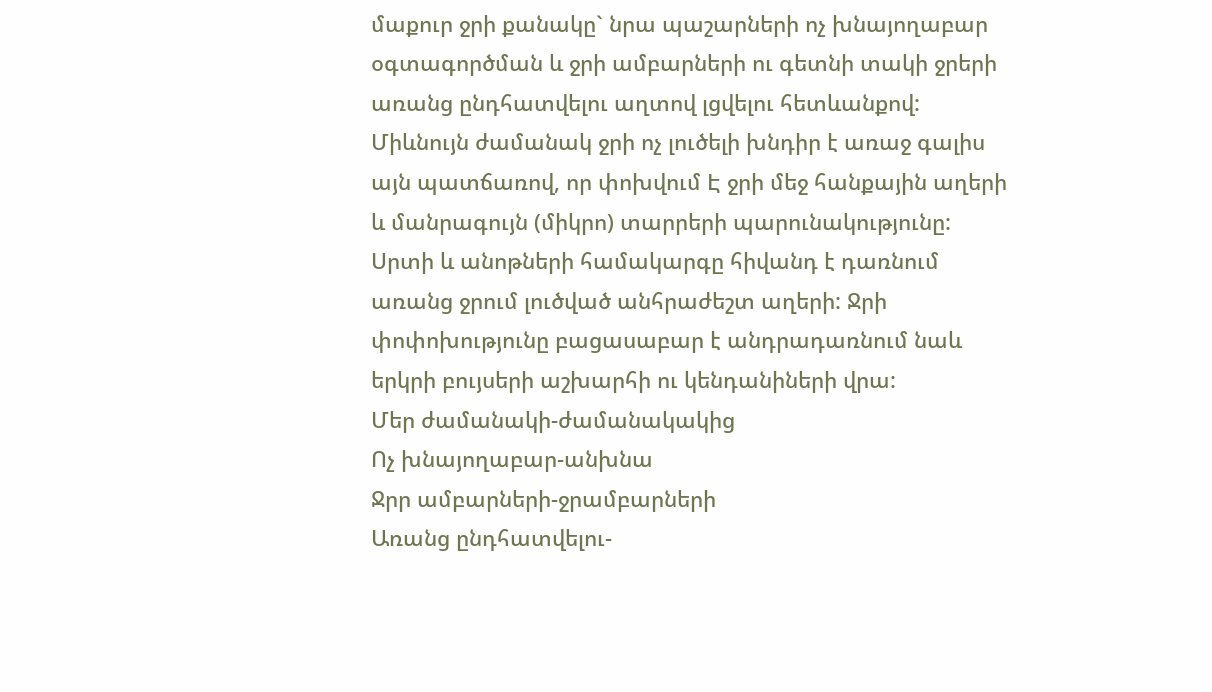մաքուր ջրի քանակը` նրա պաշարների ոչ խնայողաբար օգտագործման և ջրի ամբարների ու գետնի տակի ջրերի առանց ընդհատվելու աղտով լցվելու հետևանքով:
Միևնույն ժամանակ ջրի ոչ լուծելի խնդիր է առաջ գալիս այն պատճառով, որ փոխվում Է ջրի մեջ հանքային աղերի և մանրագույն (միկրո) տարրերի պարունակությունը: Սրտի և անոթների համակարգը հիվանդ է դառնում առանց ջրում լուծված անհրաժեշտ աղերի: Ջրի փոփոխությունը բացասաբար է անդրադառնում նաև երկրի բույսերի աշխարհի ու կենդանիների վրա:
Մեր ժամանակի-ժամանակակից
Ոչ խնայողաբար-անխնա
Ջրր ամբարների-ջրամբարների
Առանց ընդհատվելու-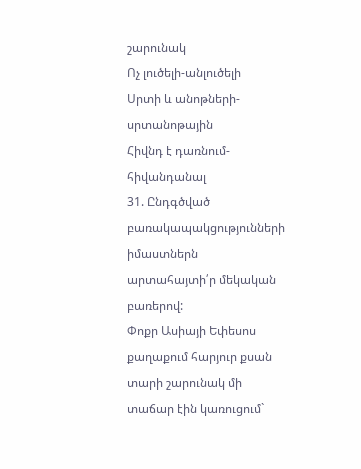շարունակ
Ոչ լուծելի-անլուծելի
Սրտի և անոթների-սրտանոթային
Հիվնդ է դառնում-հիվանդանալ
31. Ընդգծված բառակապակցությունների իմաստներն արտահայտի՛ր մեկական բառերով:
Փոքր Ասիայի Եփեսոս քաղաքում հարյուր քսան տարի շարունակ մի տաճար էին կառուցում`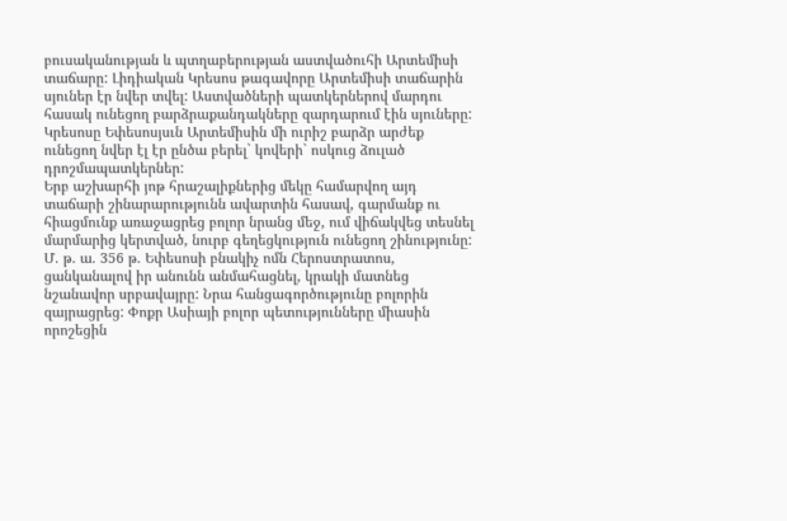բուսականության և պտղաբերության աստվածուհի Արտեմիսի տաճարը: Լիդիական Կրեսոս թագավորը Արտեմիսի տաճարին սյուներ էր նվեր տվել: Աստվածների պատկերներով մարդու հասակ ունեցող բարձրաքանդակները զարդարում էին սյուները: Կրեսոսը Եփեսոսյսւն Արտեմիսին մի ուրիշ բարձր արժեք ունեցող նվեր էլ էր ընծա բերել` կովերի` ոսկուց ձուլած դրոշմապատկերներ:
Երբ աշխարհի յոթ հրաշալիքներից մեկը համարվող այդ տաճարի շինարարությունն ավարտին հասավ, գարմանք ու հիացմունք առաջացրեց բոլոր նրանց մեջ, ում վիճակվեց տեսնել մարմարից կերտված, նուրբ գեղեցկություն ունեցող շինությունը: Մ. թ. ա. 356 թ. Եփեսոսի բնակիչ ոմն Հերոստրատոս, ցանկանալով իր անունն անմահացնել, կրակի մատնեց նշանավոր սրբավայրը: Նրա հանցագործությունը բոլորին զայրացրեց: Փոքր Ասիայի բոլոր պետությունները միասին որոշեցին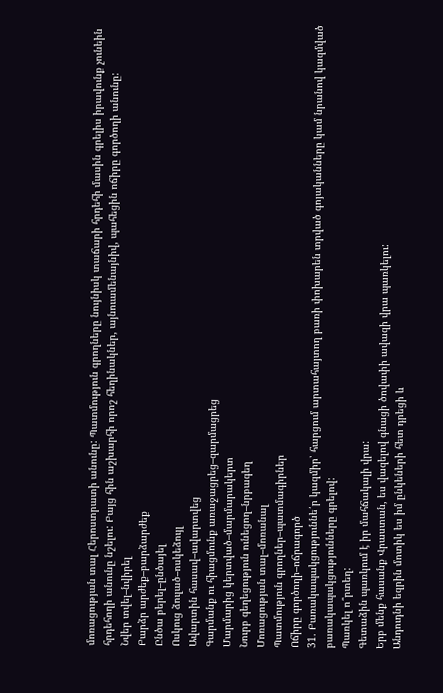մոռացության տալ Հերոստրատի անունը: Պատմություն գրողները նույնիսկ տաճարի հրդեհի մասին գրելիս իրավունք չունեին հրդեհողի անունը նշելու: Բայց հին աշխարհի որոշ հեղինակներ, այնուամենայնիվ, պահեցին ոճիրը գործողի անունը:
Նվեր տվել–նվիրել
Բարձր արժեք–բարձարժեք
Ընծա բերել–ընծայել
Ոսկուց ձուլած–ոսկեձույլ
Ավարտին հասավ–ավարտվեց
Գարմանք ու հիացմունք առաջացրեց–զարմացրեց
Մարմարից կերտված–մարմարակերտ
Նուրբ գեղեցություն ունեցող–նրբագեղ
Մոռացության տալ–մոռանալ
Պատմություն գրողներ–պատմագիրներ
Ոճիրը գործողի–ոճրագործ
31. Բառակապակցություննե՛ր կազմիր՝ հարցում արտահայտող բառի փոխարեն տրված գոյականները կամ նրանով կազմված բառակապակցությունները գրելով:
Պառկել ո՞րտեղ:
Գետաձին պառկում է իր մահճակալի վրա:
Երբ մենք հասանք Վրաստան, ես վազելով գնացի ծովափի ավազի վրա պառկելու:
Անդուդնի եզրին մոտիկ ես իմ ընկեների հետ դրեցի և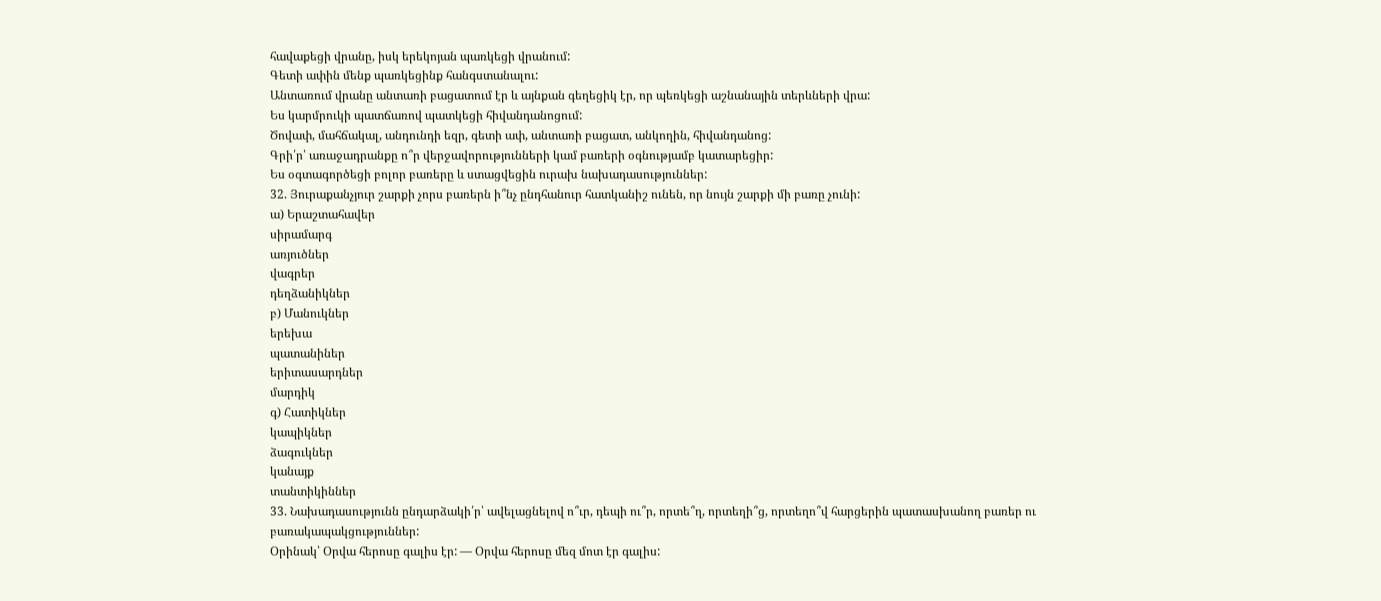հավաքեցի վրանը, իսկ երեկոյան պառկեցի վրանում:
Գետի ափին մենք պառկեցինք հանգստանալու:
Անտառում վրանը անտառի բացատում էր և այնքան գեղեցիկ էր, որ պեռկեցի աշնանային տերևների վրա:
Ես կարմրուկի պատճառով պատկեցի հիվանդանոցում:
Ծովափ, մահճակալ, անդունդի եզր, գետի ափ, անտառի բացատ, անկողին, հիվանդանոց:
Գրի՛ր՝ առաջադրանքը ո՞ր վերջավորությունների կամ բառերի օգնությամբ կատարեցիր:
Ես օգտագործեցի բոլոր բառերը և ստացվեցին ուրախ նախադասություններ:
32. Յուրաքանչյուր շարքի չորս բառերն ի՞նչ ընդհանուր հատկանիշ ունեն, որ նույն շարքի մի բառը չունի:
ա) Երաշտահավեր
սիրամարգ
առյուծներ
վագրեր
դեղձանիկներ
բ) Մանուկներ
երեխա
պատանիներ
երիտասարդներ
մարդիկ
գ) Հատիկներ
կապիկներ
ձագուկներ
կանայք
տանտիկիններ
33. Նախադասությունն ընդարձակի՛ր՝ ավելացնելով ո՞ւր, դեպի ու՞ր, որտե՞ղ, որտեղի՞ց, որտեղո՞վ հարցերին պատասխանող բառեր ու բառակապակցություններ:
Օրինակ՝ Օրվա հերոսը գալիս էր: — Օրվա հերոսը մեզ մոտ էր գալիս: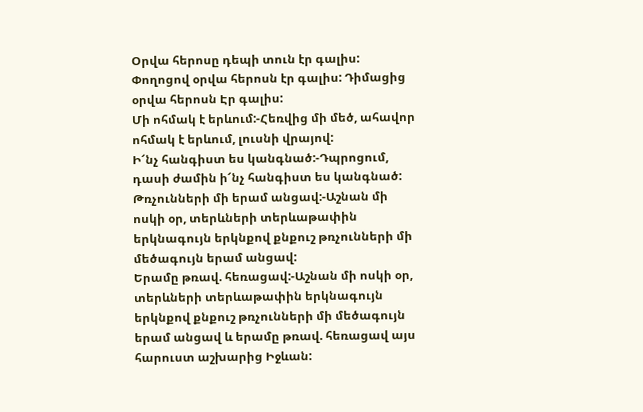Օրվա հերոսը դեպի տուն էր գալիս: Փողոցով օրվա հերոսն էր գալիս: Դիմացից օրվա հերոսն Էր գալիս:
Մի ոհմակ է երևում:-Հեռվից մի մեծ, ահավոր ոհմակ է երևում, լուսնի վրայով:
Ի՜նչ հանգիստ ես կանգնած:-Դպրոցում, դասի ժամին ի՜նչ հանգիստ ես կանգնած:
Թռչունների մի երամ անցավ:-Աշնան մի ոսկի օր, տերևների տերևաթափին երկնագույն երկնքով քնքուշ թռչունների մի մեծագույն երամ անցավ:
Երամը թռավ. հեռացավ:-Աշնան մի ոսկի օր, տերևների տերևաթափին երկնագույն երկնքով քնքուշ թռչունների մի մեծագույն երամ անցավ և երամը թռավ. հեռացավ այս հարուստ աշխարից Իջևան: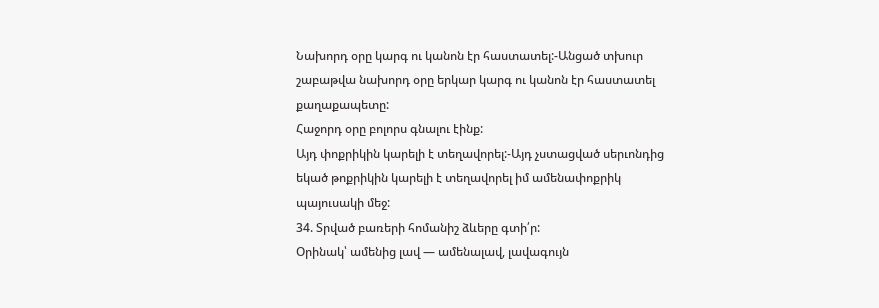Նախորդ օրը կարգ ու կանոն էր հաստատել:-Անցած տխուր շաբաթվա նախորդ օրը երկար կարգ ու կանոն էր հաստատել քաղաքապետը:
Հաջորդ օրը բոլորս գնալու էինք:
Այդ փոքրիկին կարելի է տեղավորել:-Այդ չստացված սերւոնդից եկած թոքրիկին կարելի է տեղավորել իմ ամենափոքրիկ պայուսակի մեջ:
34. Տրված բառերի հոմանիշ ձևերը գտի՛ր:
Օրինակ՝ ամենից լավ — ամենալավ, լավագույն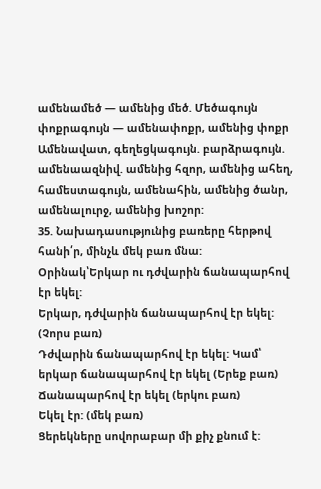ամենամեծ — ամենից մեծ. Մեծագույն
փոքրագույն — ամենափոքր, ամենից փոքր
Ամենավատ, գեղեցկագույն. բարձրագույն. ամենաազնիվ. ամենից հզոր, ամենից ահեղ, համեստագույն, ամենահին, ամենից ծանր, ամենալուրջ, ամենից խոշոր:
35. Նախադասությունից բառերը հերթով հանի՛ր, մինչև մեկ բառ մնա:
Օրինակ՝Երկար ու դժվարին ճանապարհով էր եկել:
Երկար, դժվարին ճանապարհով էր եկել: (Չորս բառ)
Դժվարին ճանապարհով էր եկել: Կամ՝ երկար ճանապարհով էր եկել (Երեք բառ)
Ճանապարհով էր եկել (երկու բառ)
Եկել էր: (մեկ բառ)
Ցերեկները սովորաբար մի քիչ քնում է: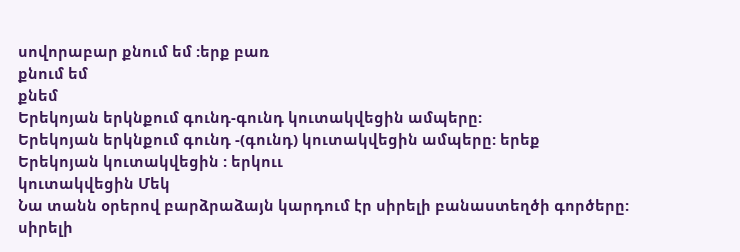սովորաբար քնում եմ :երք բառ
քնում եմ
քնեմ
Երեկոյան երկնքում գունդ-գունդ կուտակվեցին ամպերը:
Երեկոյան երկնքում գունդ -(գունդ) կուտակվեցին ամպերը: երեք
Երեկոյան կուտակվեցին : երկոււ
կուտակվեցին Մեկ
Նա տանն օրերով բարձրաձայն կարդում էր սիրելի բանաստեղծի գործերը:
սիրելի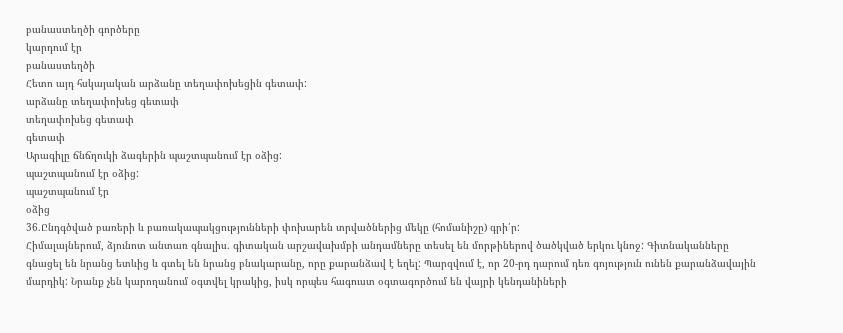բանաստեղծի գործերը
կարդում էր
բանաստեղծի
Հետո այդ հսկայական արձանը տեղափոխեցին գետափ:
արձանը տեղափոխեց գետափ
տեղափոխեց գետափ
գետափ
Արագիլը ճնճղուկի ձագերին պաշտպանում էր օձից:
պաշտպանում էր օձից:
պաշտպանում էր
օձից
36.Ընդգծված բառերի և բառակապակցությունների փոխարեն տրվածներից մեկը (հոմանիշը) գրի՛ր:
Հիմալայներում, ձյունոտ անտառ գնալիս. գիտական արշավախմբի անդամները տեսել են մորթիներով ծածկված երկու կնոջ: Գիտնականները գնացել են նրանց ետևից և գտել են նրանց բնակարանը, որը քարանձավ է եղել: Պարզվում է, որ 20-րդ դարում դեռ գոյություն ունեն քարանձավային մարդիկ: Նրանք չեն կարողանում օգտվել կրակից, իսկ որպես հագուստ օգտագործում են վայրի կենդանիների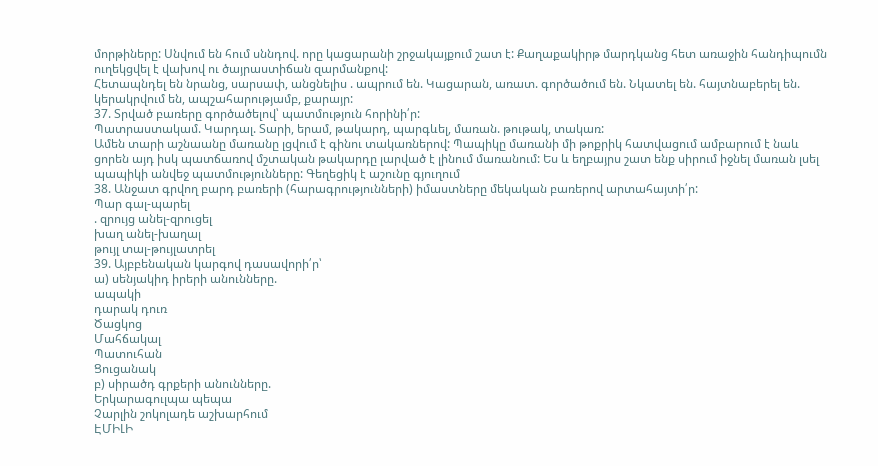մորթիները: Սնվում են հում սննդով. որը կացարանի շրջակայքում շատ է: Քաղաքակիրթ մարդկանց հետ առաջին հանդիպումն ուղեկցվել է վախով ու ծայրաստիճան զարմանքով:
Հետապնդել են նրանց, սարսափ, անցնելիս . ապրում են. Կացարան, առատ. գործածում են. Նկատել են. հայտնաբերել են. կերակրվում են, ապշահարությամբ, քարայր:
37. Տրված բառերը գործածելով՝ պատմություն հորինի՛ր:
Պատրաստակամ. Կարդալ. Տարի, երամ, թակարդ, պարգևել, մառան. թութակ, տակառ:
Ամեն տարի աշնաանը մառանը լցվում է գինու տակառներով: Պապիկը մառանի մի թոքրիկ հատվացում ամբարում է նաև ցորեն այդ իսկ պատճառով մշտական թակարդը լարված է լինում մառանում: Ես և եղբայրս շատ ենք սիրում իջնել մառան լսել պապիկի անվեջ պատմությունները: Գեղեցիկ է աշունը գյուղում
38. Անջատ գրվող բարդ բառերի (հարագրությունների) իմաստները մեկական բառերով արտահայտի՛ր:
Պար գալ-պարել
. զրույց անել-զրուցել
խաղ անել-խաղալ
թույլ տալ-թույլատրել
39. Այբբենական կարգով դասավորի՛ր՝
ա) սենյակիդ իրերի անունները.
ապակի
դարակ դուռ
Ծացկոց
Մահճակալ
Պատուհան
Ցուցանակ
բ) սիրածդ գրքերի անունները.
Երկարագուլպա պեպա
Չարլին շոկոլադե աշխարհում
ԷՄԻԼԻ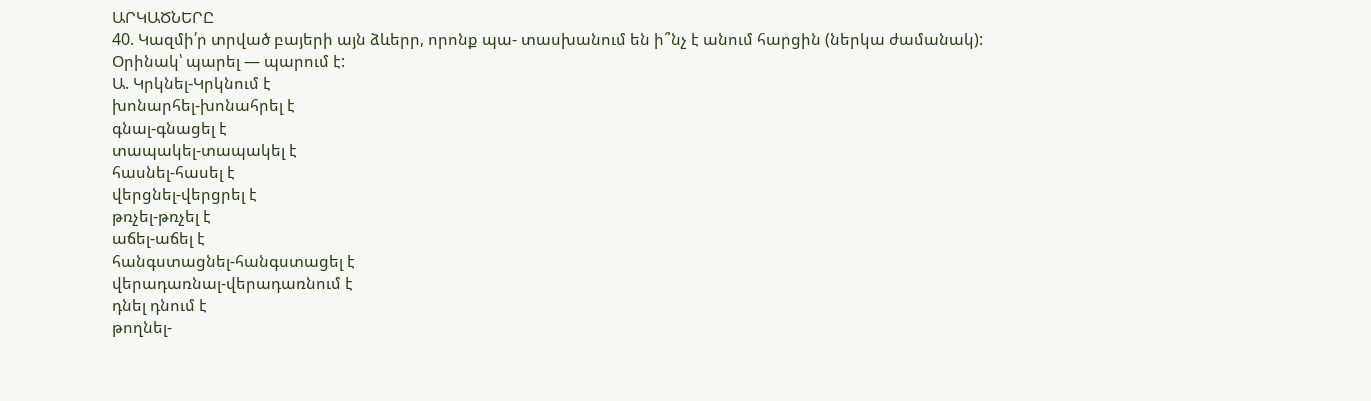ԱՐԿԱԾՆԵՐԸ
40. Կազմի՛ր տրված բայերի այն ձևերր, որոնք պա- տասխանում են ի՞նչ է անում հարցին (ներկա ժամանակ):
Օրինակ՝ պարել — պարում է:
Ա. Կրկնել-Կրկնում է
խոնարհել-խոնահրել է
գնալ-գնացել է
տապակել-տապակել է
հասնել-հասել է
վերցնել-վերցրել է
թռչել-թռչել է
աճել-աճել է
հանգստացնել-հանգստացել է
վերադառնալ-վերադառնում է
դնել դնում է
թողնել-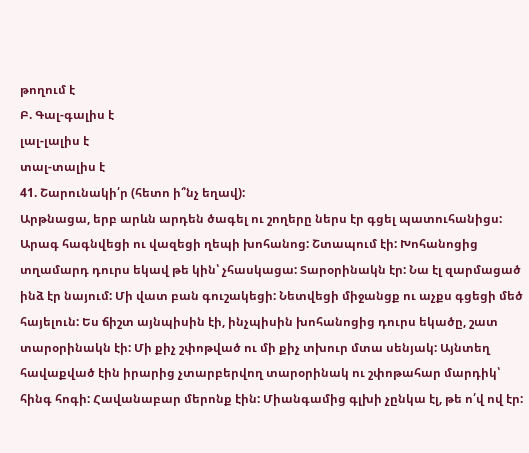թողում է
Բ. Գալ-գալիս է
լալ-լալիս է
տալ-տալիս է
41. Շարունակի՛ր (հետո ի՞նչ եղավ):
Արթնացա, երբ արևն արդեն ծագել ու շողերը ներս էր գցել պատուհանիցս: Արագ հագնվեցի ու վազեցի ղեպի խոհանոց: Շտապում էի: Խոհանոցից տղամարդ դուրս եկավ թե կին՝ չհասկացա: Տարօրինակն էր: Նա էլ զարմացած ինձ էր նայում: Մի վատ բան գուշակեցի: Նետվեցի միջանցք ու աչքս գցեցի մեծ հայելուն: Ես ճիշտ այնպիսին էի, ինչպիսին խոհանոցից դուրս եկածը, շատ տարօրինակն էի: Մի քիչ շփոթված ու մի քիչ տխուր մտա սենյակ: Այնտեղ հավաքված էին իրարից չտարբերվող տարօրինակ ու շփոթահար մարդիկ՝ հինգ հոգի: Հավանաբար մերոնք էին: Միանգամից գլխի չընկա էլ, թե ո՛վ ով էր: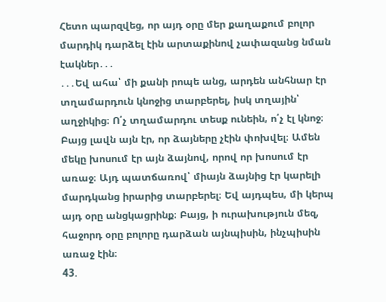Հետո պարզվեց, որ այդ օրը մեր քաղաքում բոլոր մարդիկ դարձել էին արտաքինով չափազանց նման էակներ․․․
․․․Եվ ահա՝ մի քանի րոպե անց, արդեն անհնար էր տղամարդուն կնոջից տարբերել, իսկ տղային՝ աղջիկից։ Ո՛չ տղամարդու տեսք ունեին, ո՛չ էլ կնոջ։ Բայց լավն այն էր, որ ձայները չէին փոխվել։ Ամեն մեկը խոսում էր այն ձայնով, որով որ խոսում էր առաջ։ Այդ պատճառով՝ միայն ձայնից էր կարելի մարդկանց իրարից տարբերել։ Եվ այդպես, մի կերպ այդ օրը անցկացրինք։ Բայց, ի ուրախություն մեզ, հաջորդ օրը բոլորը դարձան այնպիսին, ինչպիսին առաջ էին։
43.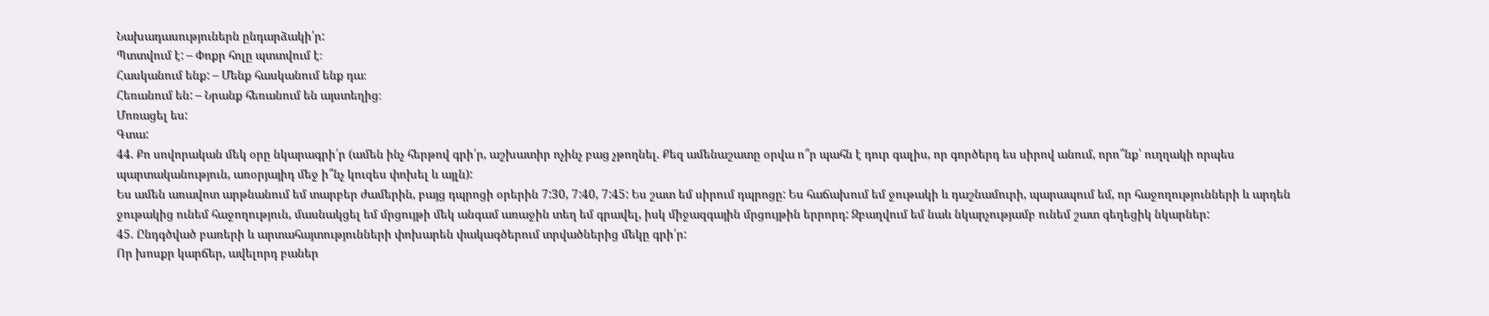Նախադասություներն ընդարձակի՛ր:
Պտտվում է: – Փոքր հոլը պտտվում է։
Հասկանում ենք: – Մենք հասկանում ենք դա։
Հեռանում են: – Նրանք հեռանում են այստեղից։
Մոռացել ես:
Գտա:
44. Քո սովորական մեկ օրը նկարագրի՛ր (ամեն ինչ հերթով գրի՛ր, աշխատիր ոչինչ բաց չթողնել. Քեզ ամենաշատը օրվա ո՞ր պահն է դուր գալիս, որ գործերդ ես սիրով անում, որո՞նք՝ ուղղակի որպես պարտականություն, առօրյայիդ մեջ ի՞նչ կուզես փոխել և այլն):
Ես ամեն առավոտ արթնանում եմ տարբեր ժամերին, բայց դպրոցի օրերին 7:30, 7:40, 7:45: Ես շատ եմ սիրում դպրոցը: Ես հաճախում եմ ջութակի և դաշնամուրի, պարապում եմ, որ հաջողությունների և արդեն ջութակից ունեմ հաջողություն, մասնակցել եմ մրցույթի մեկ անգամ առաջին տեղ եմ գրավել, իսկ միջազգային մրցույթին երրորդ: Զբաղվում եմ նաև նկարչությամբ ունեմ շատ գեղեցիկ նկարներ:
45. Ընդգծված բառերի և արտահայտությունների փոխարեն փակագծերում տրվածներից մեկը գրի՛ր:
Որ խոսքր կարճեր, ավելորդ բաներ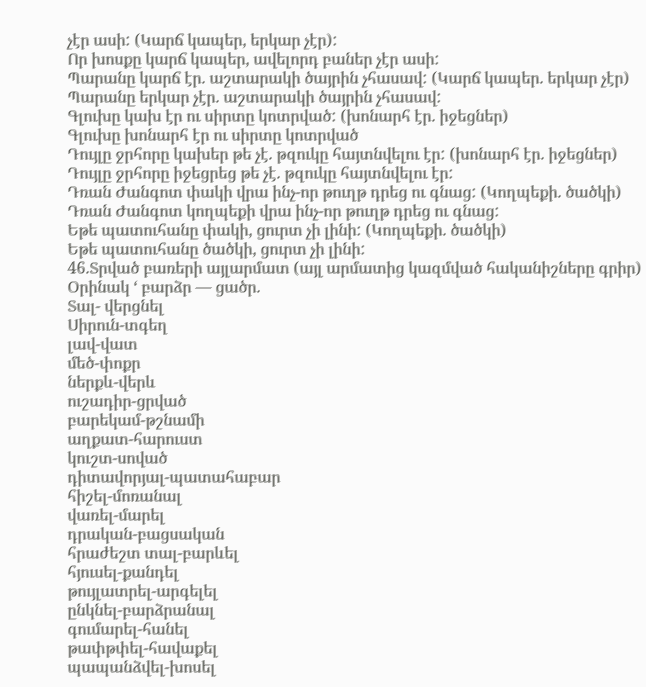չէր ասի: (Կարճ կապեր, երկար չէր):
Որ խոսքը կարճ կապեր, ավելորդ բաներ չէր ասի:
Պարանը կարճ էր. աշտարակի ծայրին չհասավ: (Կարճ կապեր. երկար չէր)
Պարանը երկար չէր. աշտարակի ծայրին չհասավ:
Գլուխը կախ էր ու սիրտը կոտրված: (խոնարհ էր. իջեցներ)
Գլուխը խոնարհ էր ու սիրտը կոտրված
Դույլը ջրհորը կախեր թե չէ. թզուկը հայտնվելու էր: (խոնարհ էր. իջեցներ)
Դույլը ջրհորը իջեցրեց թե չէ. թզուկը հայտնվելու էր:
Դռան Ժանգոտ փակի վրա ինչ-որ թուղթ դրեց ու գնաց: (Կողպեքի. ծածկի)
Դռան Ժանգոտ կողպեքի վրա ինչ-որ թուղթ դրեց ու գնաց:
Եթե պատուհանը փակի, ցուրտ չի լինի: (Կողպեքի. ծածկի)
Եթե պատուհանը ծածկի, ցուրտ չի լինի:
46.Տրված բառերի այլարմատ (այլ արմատից կազմված հականիշները գրիր)
Օրինակ ‘ բարձր — ցածր.
Տալ- վերցնել
Սիրուն-տգեղ
լավ-վատ
մեծ-փոքր
ներքև-վերև
ուշադիր-ցրված
բարեկամ-թշնամի
աղքատ-հարուստ
կուշտ-սոված
դիտավորյալ-պատահաբար
հիշել-մոռանալ
վառել-մարել
դրական-բացսական
հրաժեշտ տալ-բարևել
հյուսել-քանդել
թույլատրել-արգելել
ընկնել-բարձրանալ
գումարել-հանել
թափթփել-հավաքել
պապանձվել-խոսել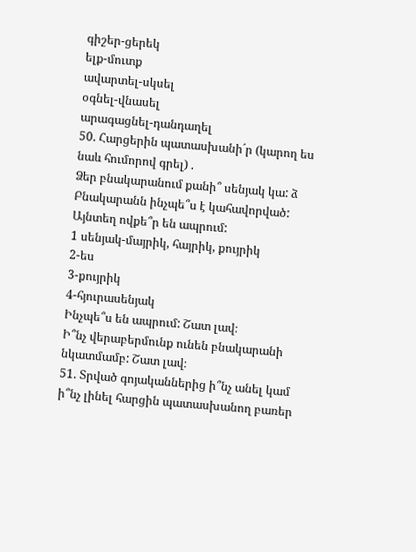գիշեր-ցերեկ
ելք-մուտք
ավարտել-սկսել
օգնել-վնասել
արագացնել-դանդաղել
50. Հարցերին պատասխանի´ր (կարող ես նաև հումորով գրել) .
Ձեր բնակարանում քանի՞ սենյակ կա: ձ
Բնակարանն ինչպե՞ս է կահավորված:
Այնտեղ ովքե՞ր են ապրում:
1 սենյակ-մայրիկ, հայրիկ, քույրիկ
2-ես
3-քույրիկ
4-հյուրասենյակ
Ինչպե՞ս են ապրում: Շատ լավ։
Ի՞նչ վերաբերմունք ունեն բնակարանի նկատմամբ: Շատ լավ։
51. Տրված գոյականներից ի՞նչ անել կամ ի՞նչ լինել հարցին պատասխանող բառեր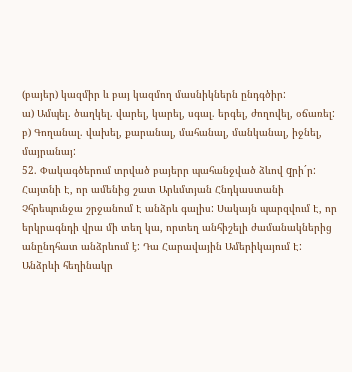(բայեր) կազմիր և բայ կազմող մասնիկներն ընդգծիր:
ա) Ամպել. ծաղկել. վարել, կարել, սգալ. երգել, ժողովել, օճառել:
բ) Գողանալ. վախել, քարանալ, մահանալ, մանկանալ, իջնել, մայրանայ:
52. Փակագծերում տրված բայերր պահանջված ձևով qրի´ր:
Հայտնի Է, որ ամենից շատ Արևմտյան Հնդկաստանի Չհրեպունջա շրջանում Է անձրև գալիս: Սակայն պարզվում Է, որ երկրագնդի վրա մի տեղ կա, որտեղ անհիշելի ժամանակներից անընդհատ անձրևում է: Դա Հարավային Ամերիկայում Է: Անձրևի հեղինակր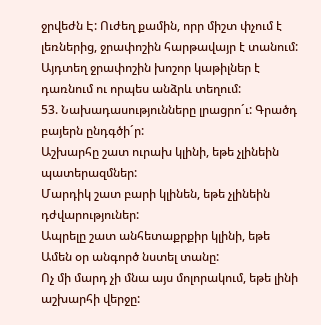ջրվեժն Է: Ուժեղ քամին, որր միշտ փչում է լեռներից, ջրափոշին հարթավայր է տանում: Այդտեղ ջրափոշին խոշոր կաթիլներ է դառնում ու որպես անձրև տեղում:
53. Նախադասությունները լրացրո´ւ: Գրածդ բայերն ընդգծի´ր:
Աշխարհը շատ ուրախ կլինի, եթե չլինեին պատերազմներ:
Մարդիկ շատ բարի կլինեն, եթե չլինեին դժվարություներ:
Ապրելը շատ անհետաքրքիր կլինի, եթե Ամեն օր անգործ նստել տանը:
Ոչ մի մարդ չի մնա այս մոլորակում, եթե լինի աշխարհի վերջը: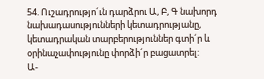54. Ուշադրությո´ւն դարձրու Ա, Բ, Գ նախորդ նախադասությունների կետադրությանը, կետադրական տարբերություններ գտի´ր և օրինաչափությունը փորձի´ր բացատրել:
Ա-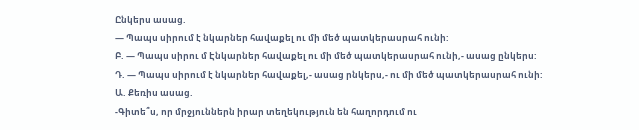Ընկերս ասաց.
— Պապս սիրում է նկարներ հավաքել ու մի մեծ պատկերասրահ ունի:
Բ. — Պապս սիրու մ Էնկարներ հավաքել ու մի մեծ պատկերասրահ ունի,- ասաց ընկերս:
Դ. — Պապս սիրում է նկարներ հավաքել,- ասաց րնկերս,- ու մի մեծ պատկերասրահ ունի:
Ա. Քեռիս ասաց.
-Գիտե՞ս, որ մրջյուններն իրար տեղեկություն են հաղորդում ու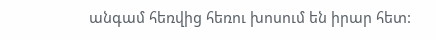անգամ հեռվից հեռու խոսում են իրար հետ: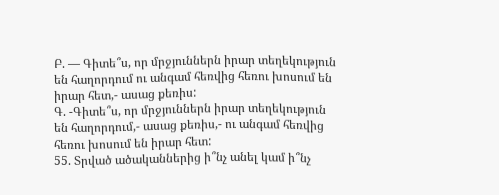Բ. — Գիտե՞ս, որ մրջյուններն իրար տեղեկություն են հաղորդում ու անգամ հեռվից հեռու խոսում են իրար հետ,- ասաց քեռիս:
Գ. -Գիտե՞ս, որ մրջյուններն իրար տեղեկություն են հաղորդում,- ասաց քեռիս,- ու անգամ հեռվից հեռու խոսում են իրար հետ:
55. Տրված ածականներից ի՞նչ անել կամ ի՞նչ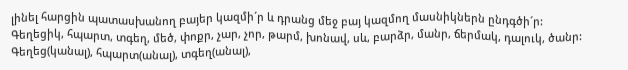լինել հարցին պատասխանող բայեր կազմի´ր և դրանց մեջ բայ կազմող մասնիկներն ընդգծի´ր:
Գեղեցիկ, հպարտ, տգեղ, մեծ, փոքր, չար, չոր, թարմ, խոնավ, սև, բարձր, մանր, ճերմակ, դալուկ, ծանր:
Գեղեց(կանալ), հպարտ(անալ), տգեղ(անալ),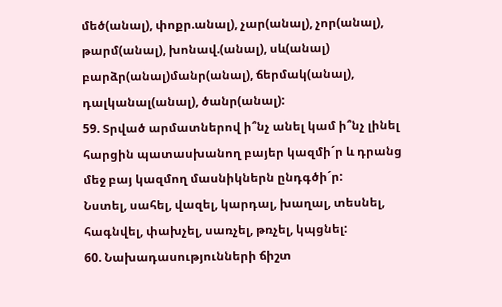մեծ(անալ), փոքր.անալ), չար(անալ), չոր(անալ), թարմ(անալ), խոնավ.(անալ), սև(անալ) բարձր(անալ)մանր(անալ), ճերմակ(անալ), դալկանալ(անալ), ծանր(անալ):
59. Տրված արմատներով ի՞նչ անել կամ ի՞նչ լինել հարցին պատասխանող բայեր կազմի´ր և դրանց մեջ բայ կազմող մասնիկներն ընդգծի´ր:
Նստել, սահել, վազել, կարդալ, խաղալ, տեսնել, հագնվել, փախչել, սառչել, թռչել, կպցնել:
60. Նախադասությունների ճիշտ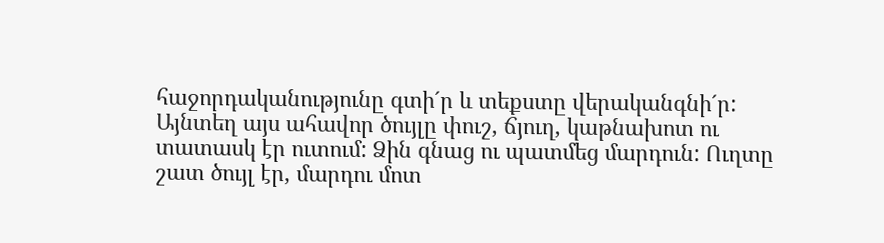հաջորդականությունը գտի´ր և տեքստը վերականգնի´ր:
Այնտեղ այս ահավոր ծույլը փուշ, ճյուղ, կաթնախոտ ու տատասկ էր ուտում: Ձին գնաց ու պատմեց մարդուն: Ուղտը շատ ծույլ էր, մարդու մոտ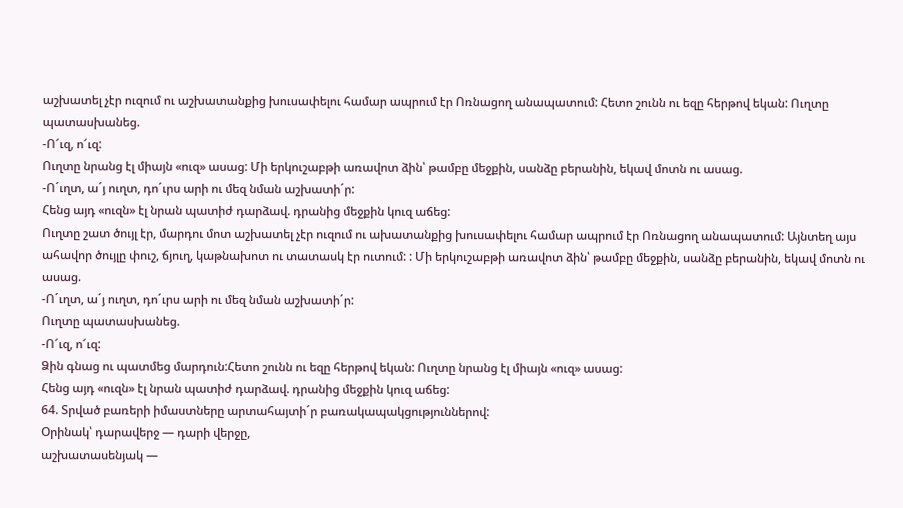աշխատել չէր ուզում ու աշխատանքից խուսափելու համար ապրում էր Ոռնացող անապատում: Հետո շունն ու եզը հերթով եկան: Ուղտը պատասխանեց.
-Ո՜ւզ, ո՜ւզ:
Ուղտը նրանց էլ միայն «ուզ» ասաց: Մի երկուշաբթի առավոտ ձին՝ թամբը մեջքին, սանձը բերանին, եկավ մոտն ու ասաց.
-Ո´ւղտ, ա´յ ուղտ, դո´ւրս արի ու մեզ նման աշխատի´ր:
Հենց այդ «ուզն» էլ նրան պատիժ դարձավ. դրանից մեջքին կուզ աճեց:
Ուղտը շատ ծույլ էր, մարդու մոտ աշխատել չէր ուզում ու ախատանքից խուսափելու համար ապրում էր Ոռնացող անապատում: Այնտեղ այս ահավոր ծույլը փուշ, ճյուղ, կաթնախոտ ու տատասկ էր ուտում: : Մի երկուշաբթի առավոտ ձին՝ թամբը մեջքին, սանձը բերանին, եկավ մոտն ու ասաց.
-Ո´ւղտ, ա´յ ուղտ, դո´ւրս արի ու մեզ նման աշխատի´ր:
Ուղտը պատասխանեց.
-Ո՜ւզ, ո՜ւզ:
Ձին գնաց ու պատմեց մարդուն:Հետո շունն ու եզը հերթով եկան: Ուղտը նրանց էլ միայն «ուզ» ասաց:
Հենց այդ «ուզն» էլ նրան պատիժ դարձավ. դրանից մեջքին կուզ աճեց:
64. Տրված բառերի իմաստները արտահայտի´ր բառակապակցություններով:
Օրինակ՝ դարավերջ — դարի վերջը,
աշխատասենյակ —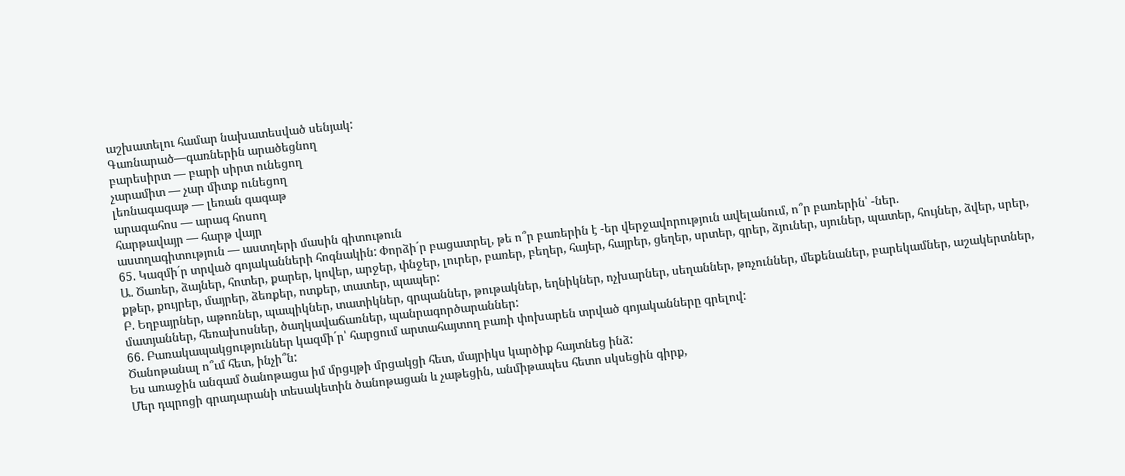աշխատելու համար նախատեսված սենյակ:
Գառնարած—գառներին արածեցնող
բարեսիրտ — բարի սիրտ ունեցող
չարամիտ — չար միտք ունեցող
լեռնագագաթ — լեռան գագաթ
արագահոս — արագ հոսող
հարթավայր — հարթ վայր
աստղագիտություն — աստղերի մասին գիտութուն
65. Կազմի´ր տրված գոյականների հոգնակին: Փորձի´ր բացատրել, թե ո՞ր բառերին է -եր վերջավորություն ավելանում, ո՞ր բառերին՝ -ներ.
Ա. Ծառեր, ձայներ, հոտեր, քարեր, կովեր, արջեր, փնջեր, լուրեր, բառեր, բեղեր, հայեր, հայրեր, ցեղեր, սրտեր, գրեր, ձյուներ, սյուներ, պատեր, հույներ, ձվեր, սրեր, քթեր, քույրեր, մայրեր, ձեռքեր, ոտքեր, տատեր, պապեր:
Բ. Եղբայրներ, աթոռներ, պապիկներ, տատիկներ, գրպաններ, թութակներ, եղնիկներ, ոչխարներ, սեղաններ, թռչուններ, մեքենաներ, բարեկամներ, աշակերտներ, մատյաններ, հեռախոսներ, ծաղկավաճառներ, պանրագործարաններ:
66. Բառակապակցություններ կազմի´ր՝ հարցում արտահայտող բառի փոխարեն տրված գոյականները գրելով:
Ծանոթանալ ո՞ւմ հետ, ինչի՞ն:
Ես առաջին անգամ ծանոթացա իմ մրցւյթի մրցակցի հետ, մայրիկս կարծիք հայտնեց ինձ:
Մեր դպրոցի գրադարանի տեսակետին ծանոթացան և չաթեցին, անմիթապես հետո սկսեցին գիրք,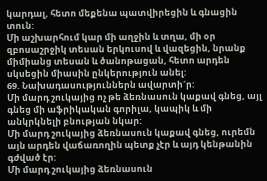կարդալ, հետո մեքենա պատվիրեցին և գնացին տուն:
Մի աշխարհում կար մի աղջին և տղա, մի օր զբոսաշրջիկ տեսան երկուսով և վազեցին, նրանք միմիանց տեսան և ծանոթացան, հետո արդեն սկսեցին միասին ընկերություն անել:
69. Նախադասություններն ավարտի´ր:
Մի մարդ շուկայից ոչ թե ձեռնասուն կաքավ գնեց, այլ գնեց մի աֆրիկական գորիլա, կապիկ և մի անկրկնելի բնության նկար:
Մի մարդ շուկայից ձեռնասուն կաքավ գնեց, ուրեմն այն արդեն վաճառողին պետք չէր և այդ կենթանին գժված էր:
Մի մարդ շուկայից ձեռնասուն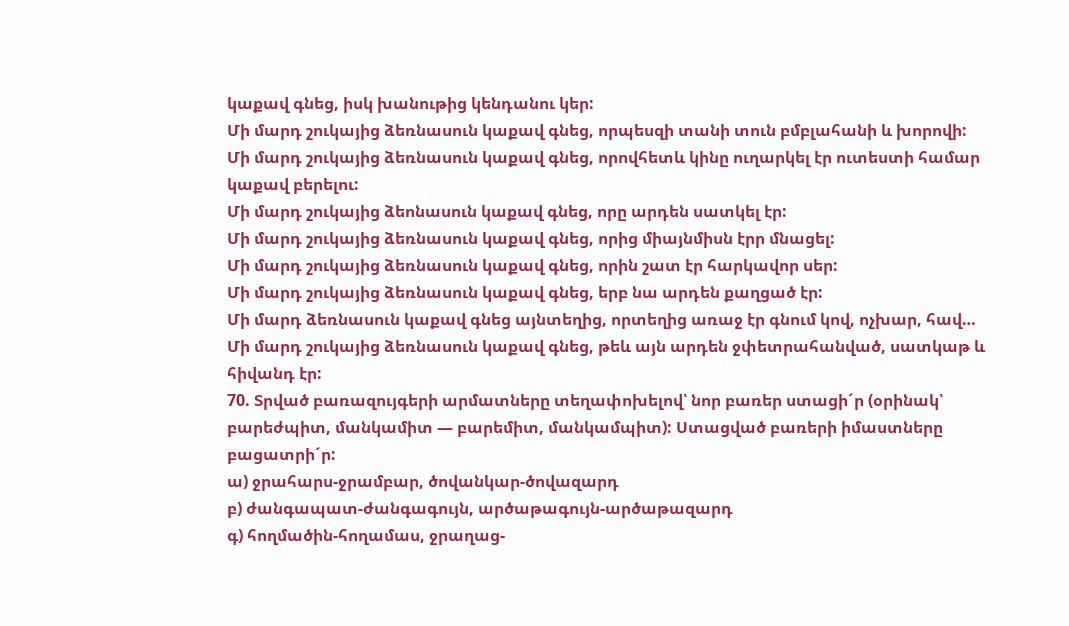կաքավ գնեց, իսկ խանութից կենդանու կեր:
Մի մարդ շուկայից ձեռնասուն կաքավ գնեց, որպեսզի տանի տուն բմբլահանի և խորովի:
Մի մարդ շուկայից ձեռնասուն կաքավ գնեց, որովհետև կինը ուղարկել էր ուտեստի համար կաքավ բերելու:
Մի մարդ շուկայից ձեոնասուն կաքավ գնեց, որը արդեն սատկել էր:
Մի մարդ շուկայից ձեռնասուն կաքավ գնեց, որից միայնմիսն էրր մնացել:
Մի մարդ շուկայից ձեռնասուն կաքավ գնեց, որին շատ էր հարկավոր սեր:
Մի մարդ շուկայից ձեռնասուն կաքավ գնեց, երբ նա արդեն քաղցած էր:
Մի մարդ ձեռնասուն կաքավ գնեց այնտեղից, որտեղից առաջ էր գնում կով, ոչխար, հավ…
Մի մարդ շուկայից ձեռնասուն կաքավ գնեց, թեև այն արդեն ջփետրահանված, սատկաթ և հիվանդ էր:
70. Տրված բառազույգերի արմատները տեղափոխելով՝ նոր բառեր ստացի´ր (օրինակ՝ բարեժպիտ, մանկամիտ — բարեմիտ, մանկամպիտ): Ստացված բառերի իմաստները բացատրի´ր:
ա) ջրահարս-ջրամբար, ծովանկար-ծովազարդ
բ) ժանգապատ-ժանգագույն, արծաթագույն-արծաթազարդ
գ) հողմածին-հողամաս, ջրաղաց-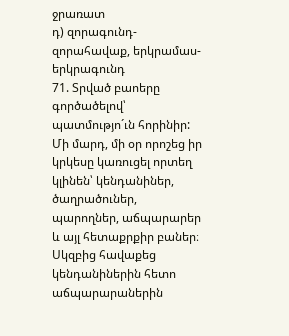ջրառատ
դ) զորագունդ-զորահավաք, երկրամաս-երկրագունդ
71. Տրված բաոերը գործածելով՝ պատմությո´ւն հորինիր:
Մի մարդ, մի օր որոշեց իր կրկեսը կառուցել որտեղ կլինեն՝ կենդանիներ, ծաղրածուներ, պարողներ, աճպարարեր և այլ հետաքրքիր բաներ։ Սկզբից հավաքեց կենդանիներին հետո աճպարարաներին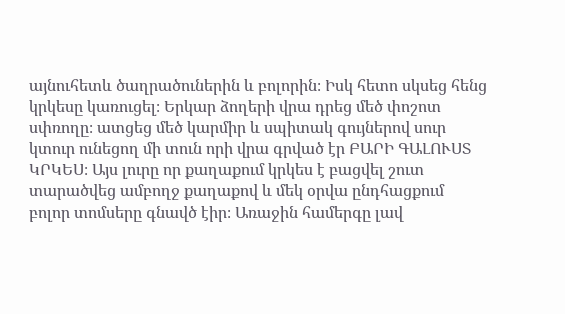այնուհետև ծաղրածուներին և բոլորին։ Իսկ հետո սկսեց հենց կրկեսը կառուցել։ Երկար ձողերի վրա դրեց մեծ փոշոտ սփռողը։ ատցեց մեծ կարմիր և սպիտակ գույներով սուր կտուր ունեցող մի տուն որի վրա գրված էր ԲԱՐԻ ԳԱԼՈՒՍՏ ԿՐԿԵՍ։ Այս լուրը որ քաղաքում կրկես է բացվել շուտ տարածվեց ամբողջ քաղաքով և մեկ օրվա ընդհացքում բոլոր տոմսերը գնավծ էիր։ Առաջին համերգը լավ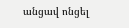անցավ ոնցել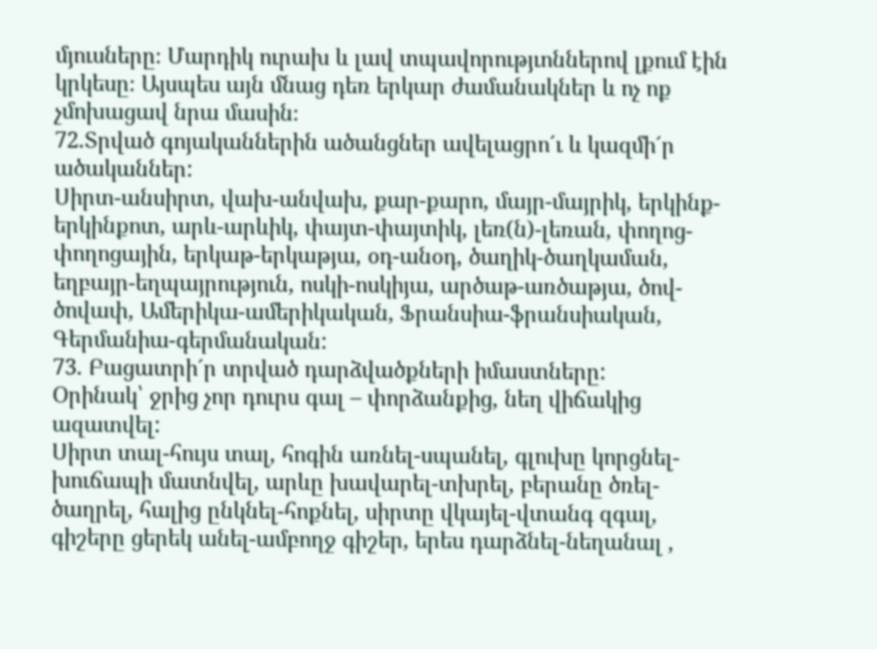մյուսները։ Մարդիկ ուրախ և լավ տպավորությւոններով լքում էին կրկեսը։ Այսպես այն մնաց դեռ երկար ժամանակներ և ոչ ոք չմոխացավ նրա մասին։
72.Տրված գոյականներին ածանցներ ավելացրո´ւ և կազմի´ր ածականներ:
Սիրտ-անսիրտ, վախ-անվախ, քար-քարո, մայր-մայրիկ, երկինք-երկինքոտ, արև-արևիկ, փայտ-փայտիկ, լեռ(ն)-լեռան, փողոց-փողոցային, երկաթ-երկաթյա, օդ-անօդ, ծաղիկ-ծաղկաման, եղբայր-եղպայրություն, ոսկի-ոսկիյա, արծաթ-առծաթյա, ծով-ծովափ, Ամերիկա-ամերիկական, Ֆրանսիա-ֆրանսիական, Գերմանիա-գերմանական:
73. Բացատրի´ր տրված դարձվածքների իմաստները:
Օրինակ՝ ջրից չոր դուրս գալ – փորձանքից, նեղ վիճակից ազատվել:
Սիրտ տալ-հույս տալ, հոգին առնել-սպանել, գլուխը կորցնել-խուճապի մատնվել, արևը խավարել-տխրել, բերանը ծռել-ծաղրել, հալից ընկնել-հոքնել, սիրտը վկայել-վտանգ զգալ, գիշերը ցերեկ անել-ամբողջ գիշեր, երես դարձնել-նեղանալ ,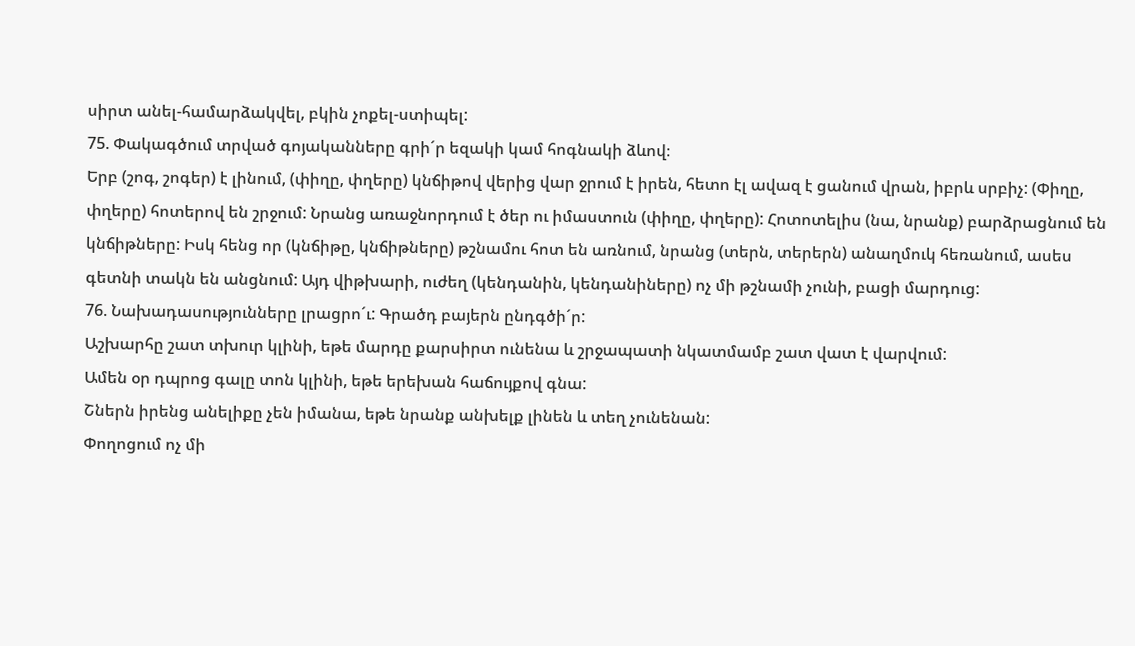սիրտ անել-համարձակվել, բկին չոքել-ստիպել:
75. Փակագծում տրված գոյականները գրի´ր եզակի կամ հոգնակի ձևով։
Երբ (շոգ, շոգեր) է լինում, (փիղը, փղերը) կնճիթով վերից վար ջրում է իրեն, հետո էլ ավազ է ցանում վրան, իբրև սրբիչ: (Փիղը, փղերը) հոտերով են շրջում: Նրանց առաջնորդում է ծեր ու իմաստուն (փիղը, փղերը): Հոտոտելիս (նա, նրանք) բարձրացնում են կնճիթները: Իսկ հենց որ (կնճիթը, կնճիթները) թշնամու հոտ են առնում, նրանց (տերն, տերերն) անաղմուկ հեռանում, ասես գետնի տակն են անցնում: Այդ վիթխարի, ուժեղ (կենդանին, կենդանիները) ոչ մի թշնամի չունի, բացի մարդուց:
76. Նախադասությունները լրացրո´ւ: Գրածդ բայերն ընդգծի´ր:
Աշխարհը շատ տխուր կլինի, եթե մարդը քարսիրտ ունենա և շրջապատի նկատմամբ շատ վատ է վարվում:
Ամեն օր դպրոց գալը տոն կլինի, եթե երեխան հաճույքով գնա:
Շներն իրենց անելիքը չեն իմանա, եթե նրանք անխելք լինեն և տեղ չունենան:
Փողոցում ոչ մի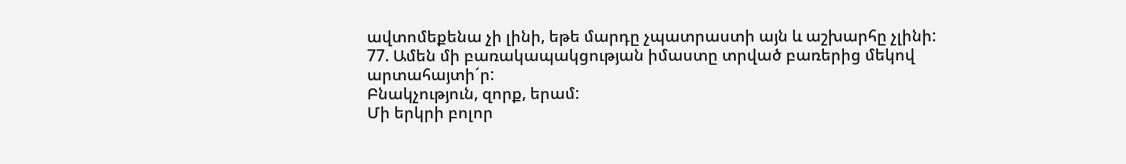ավտոմեքենա չի լինի, եթե մարդը չպատրաստի այն և աշխարհը չլինի:
77. Ամեն մի բառակապակցության իմաստը տրված բառերից մեկով արտահայտի´ր:
Բնակչություն, զորք, երամ:
Մի երկրի բոլոր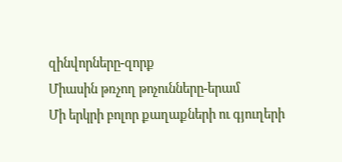զինվորները-զորք
Միասին թռչող թոչունները-երամ
Մի երկրի բոլոր քաղաքների ու գյուղերի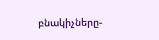բնակիչները-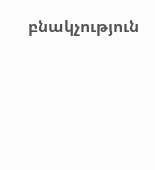բնակչություն